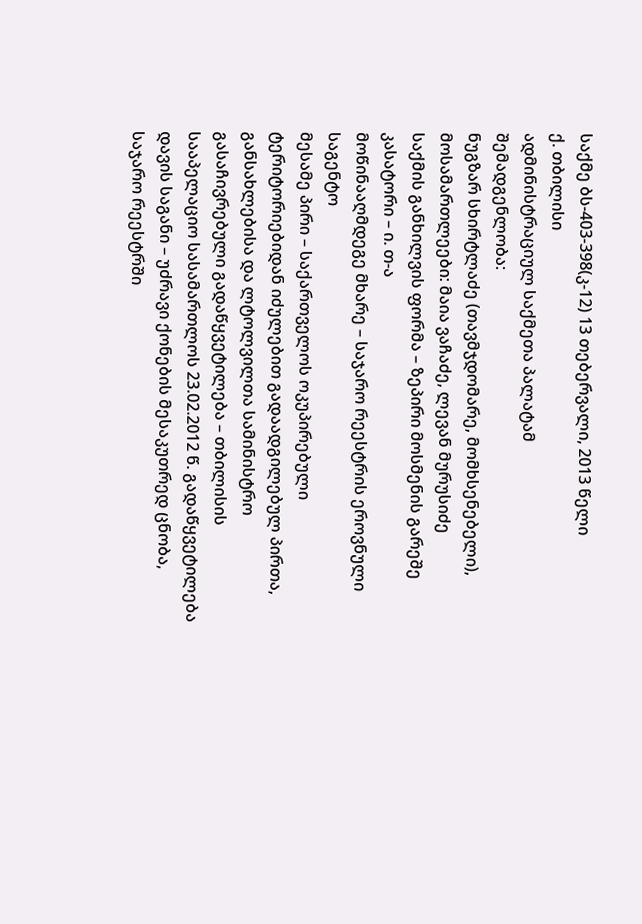საქმე ბს-403-398(კ-12) 13 თებერვალი, 2013 წელი
ქ. თბილისი
ადმინისტრაციულ საქმეთა პალატამ
შემადგენლობა:
ნუგზარ სხირტლაძე (თავმჯდომარე, მომხსენებელი),
მოსამართლეები: მაია ვაჩაძე, ლევან მურუსიძე
საქმის განხილვის ფორმა – ზეპირი მოსმენის გარეშე
კასატორი – ი. თ-ა
მოწინააღმდეგე მხარე – საჯარო რეესტრის ეროვნული საგენტო
მესამე პირი – საქართველოს ოკუპირებული ტერიტორიებიდან იძულებით გადაადგილებულ პირთა, განსახლებისა და ლტოლვილთა სამინისტრო
გასაჩივრებული გადაწყვეტილება – თბილისის სააპელაციო სასამართლოს 23.02.2012 წ. გადაწყვეტილება
დავის საგანი – უძრავი ქონების მესაკუთრედ ცნობა, საჯარო რეესტრში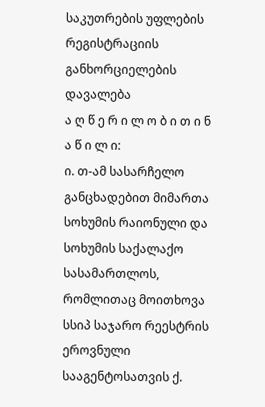საკუთრების უფლების რეგისტრაციის განხორციელების დავალება
ა ღ წ ე რ ი ლ ო ბ ი თ ი ნ ა წ ი ლ ი:
ი. თ-ამ სასარჩელო განცხადებით მიმართა სოხუმის რაიონული და სოხუმის საქალაქო სასამართლოს, რომლითაც მოითხოვა სსიპ საჯარო რეესტრის ეროვნული სააგენტოსათვის ქ.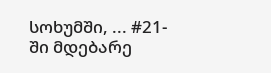სოხუმში, ... #21-ში მდებარე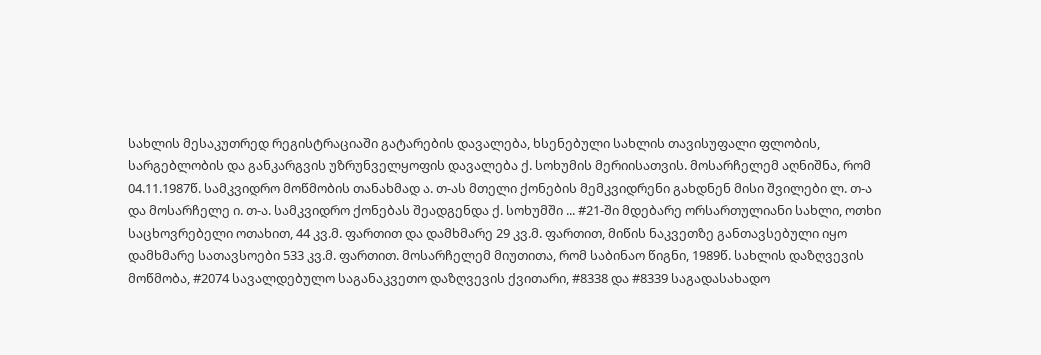სახლის მესაკუთრედ რეგისტრაციაში გატარების დავალება, ხსენებული სახლის თავისუფალი ფლობის, სარგებლობის და განკარგვის უზრუნველყოფის დავალება ქ. სოხუმის მერიისათვის. მოსარჩელემ აღნიშნა, რომ 04.11.1987წ. სამკვიდრო მოწმობის თანახმად ა. თ-ას მთელი ქონების მემკვიდრენი გახდნენ მისი შვილები ლ. თ-ა და მოსარჩელე ი. თ-ა. სამკვიდრო ქონებას შეადგენდა ქ. სოხუმში ... #21-ში მდებარე ორსართულიანი სახლი, ოთხი საცხოვრებელი ოთახით, 44 კვ.მ. ფართით და დამხმარე 29 კვ.მ. ფართით, მიწის ნაკვეთზე განთავსებული იყო დამხმარე სათავსოები 533 კვ.მ. ფართით. მოსარჩელემ მიუთითა, რომ საბინაო წიგნი, 1989წ. სახლის დაზღვევის მოწმობა, #2074 სავალდებულო საგანაკვეთო დაზღვევის ქვითარი, #8338 და #8339 საგადასახადო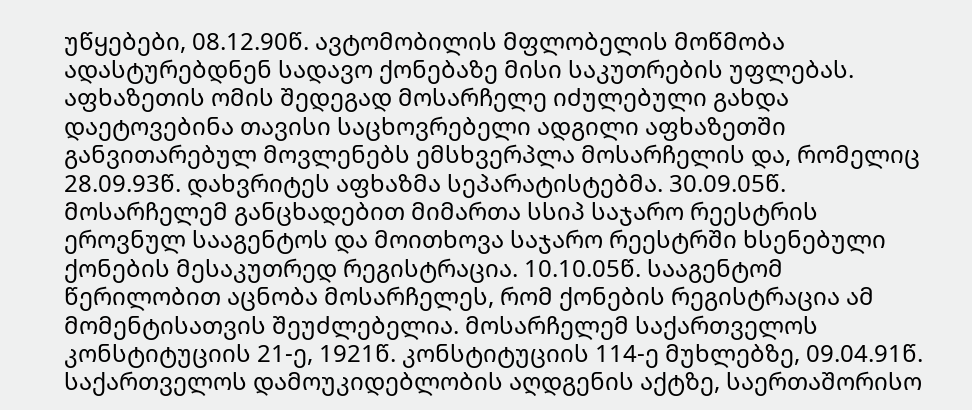უწყებები, 08.12.90წ. ავტომობილის მფლობელის მოწმობა ადასტურებდნენ სადავო ქონებაზე მისი საკუთრების უფლებას. აფხაზეთის ომის შედეგად მოსარჩელე იძულებული გახდა დაეტოვებინა თავისი საცხოვრებელი ადგილი აფხაზეთში განვითარებულ მოვლენებს ემსხვერპლა მოსარჩელის და, რომელიც 28.09.93წ. დახვრიტეს აფხაზმა სეპარატისტებმა. 30.09.05წ. მოსარჩელემ განცხადებით მიმართა სსიპ საჯარო რეესტრის ეროვნულ სააგენტოს და მოითხოვა საჯარო რეესტრში ხსენებული ქონების მესაკუთრედ რეგისტრაცია. 10.10.05წ. სააგენტომ წერილობით აცნობა მოსარჩელეს, რომ ქონების რეგისტრაცია ამ მომენტისათვის შეუძლებელია. მოსარჩელემ საქართველოს კონსტიტუციის 21-ე, 1921წ. კონსტიტუციის 114-ე მუხლებზე, 09.04.91წ. საქართველოს დამოუკიდებლობის აღდგენის აქტზე, საერთაშორისო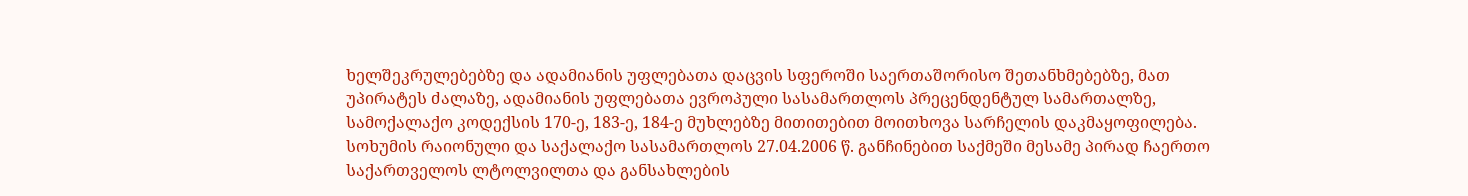ხელშეკრულებებზე და ადამიანის უფლებათა დაცვის სფეროში საერთაშორისო შეთანხმებებზე, მათ უპირატეს ძალაზე, ადამიანის უფლებათა ევროპული სასამართლოს პრეცენდენტულ სამართალზე, სამოქალაქო კოდექსის 170-ე, 183-ე, 184-ე მუხლებზე მითითებით მოითხოვა სარჩელის დაკმაყოფილება.
სოხუმის რაიონული და საქალაქო სასამართლოს 27.04.2006 წ. განჩინებით საქმეში მესამე პირად ჩაერთო საქართველოს ლტოლვილთა და განსახლების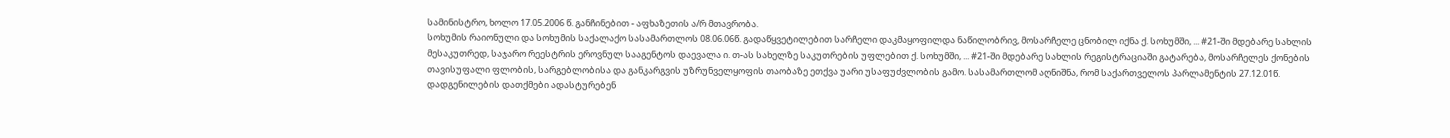სამინისტრო, ხოლო 17.05.2006 წ. განჩინებით - აფხაზეთის ა/რ მთავრობა.
სოხუმის რაიონული და სოხუმის საქალაქო სასამართლოს 08.06.06წ. გადაწყვეტილებით სარჩელი დაკმაყოფილდა ნაწილობრივ, მოსარჩელე ცნობილ იქნა ქ. სოხუმში, ... #21-ში მდებარე სახლის მესაკუთრედ, საჯარო რეესტრის ეროვნულ სააგენტოს დაევალა ი. თ-ას სახელზე საკუთრების უფლებით ქ. სოხუმში, ... #21-ში მდებარე სახლის რეგისტრაციაში გატარება, მოსარჩელეს ქონების თავისუფალი ფლობის, სარგებლობისა და განკარგვის უზრუნველყოფის თაობაზე ეთქვა უარი უსაფუძვლობის გამო. სასამართლომ აღნიშნა, რომ საქართველოს პარლამენტის 27.12.01წ. დადგენილების დათქმები ადასტურებენ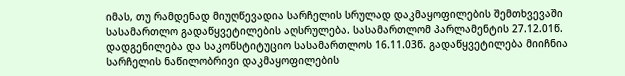იმას, თუ რამდენად მიუღწევადია სარჩელის სრულად დაკმაყოფილების შემთხვევაში სასამართლო გადაწყვეტილების აღსრულება. სასამართლომ პარლამენტის 27.12.01წ. დადგენილება და საკონსტიტუციო სასამართლოს 16.11.03წ. გადაწყვეტილება მიიჩნია სარჩელის ნაწილობრივი დაკმაყოფილების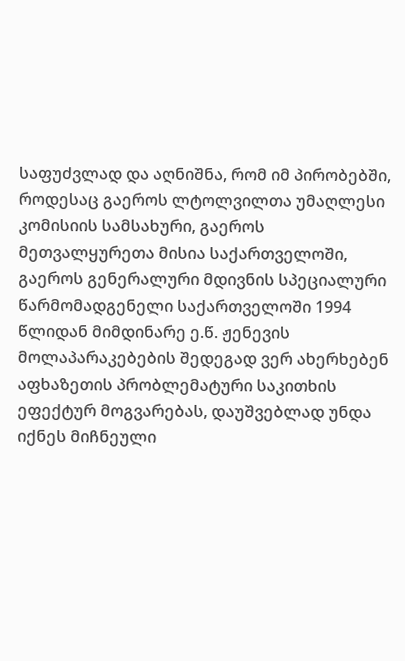საფუძვლად და აღნიშნა, რომ იმ პირობებში, როდესაც გაეროს ლტოლვილთა უმაღლესი კომისიის სამსახური, გაეროს მეთვალყურეთა მისია საქართველოში, გაეროს გენერალური მდივნის სპეციალური წარმომადგენელი საქართველოში 1994 წლიდან მიმდინარე ე.წ. ჟენევის მოლაპარაკებების შედეგად ვერ ახერხებენ აფხაზეთის პრობლემატური საკითხის ეფექტურ მოგვარებას, დაუშვებლად უნდა იქნეს მიჩნეული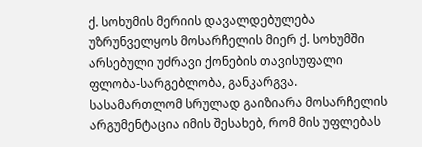ქ. სოხუმის მერიის დავალდებულება უზრუნველყოს მოსარჩელის მიერ ქ. სოხუმში არსებული უძრავი ქონების თავისუფალი ფლობა-სარგებლობა, განკარგვა.
სასამართლომ სრულად გაიზიარა მოსარჩელის არგუმენტაცია იმის შესახებ, რომ მის უფლებას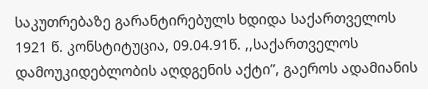საკუთრებაზე გარანტირებულს ხდიდა საქართველოს 1921 წ. კონსტიტუცია, 09.04.91წ. ,,საქართველოს დამოუკიდებლობის აღდგენის აქტი”, გაეროს ადამიანის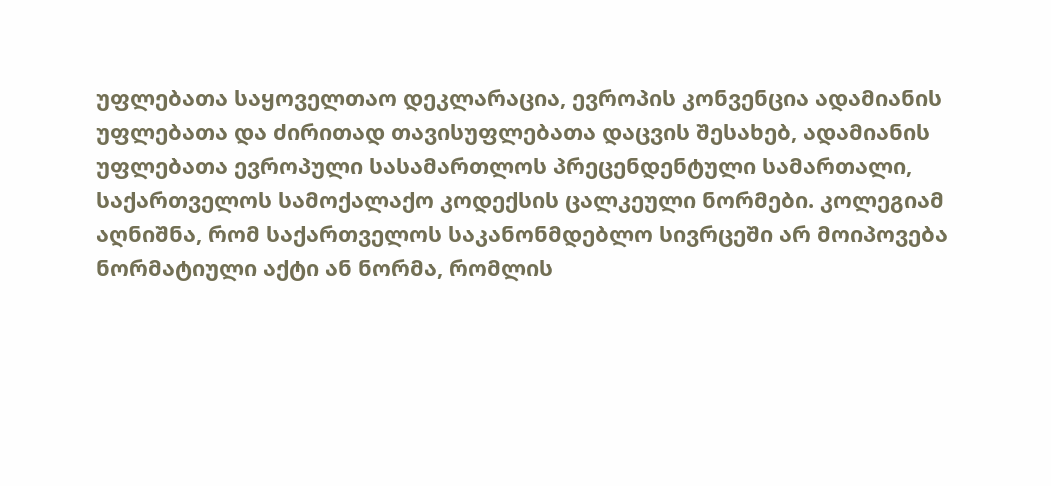უფლებათა საყოველთაო დეკლარაცია, ევროპის კონვენცია ადამიანის უფლებათა და ძირითად თავისუფლებათა დაცვის შესახებ, ადამიანის უფლებათა ევროპული სასამართლოს პრეცენდენტული სამართალი, საქართველოს სამოქალაქო კოდექსის ცალკეული ნორმები. კოლეგიამ აღნიშნა, რომ საქართველოს საკანონმდებლო სივრცეში არ მოიპოვება ნორმატიული აქტი ან ნორმა, რომლის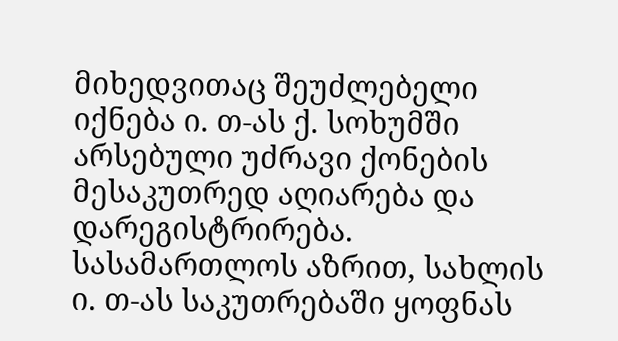მიხედვითაც შეუძლებელი იქნება ი. თ-ას ქ. სოხუმში არსებული უძრავი ქონების მესაკუთრედ აღიარება და დარეგისტრირება.
სასამართლოს აზრით, სახლის ი. თ-ას საკუთრებაში ყოფნას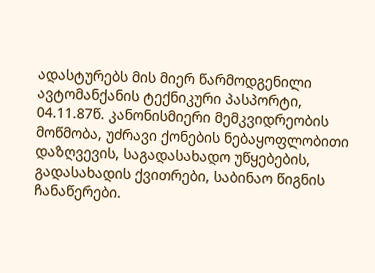ადასტურებს მის მიერ წარმოდგენილი ავტომანქანის ტექნიკური პასპორტი, 04.11.87წ. კანონისმიერი მემკვიდრეობის მოწმობა, უძრავი ქონების ნებაყოფლობითი დაზღვევის, საგადასახადო უწყებების, გადასახადის ქვითრები, საბინაო წიგნის ჩანაწერები.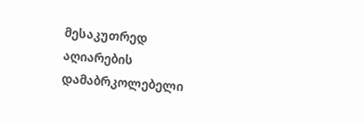მესაკუთრედ აღიარების დამაბრკოლებელი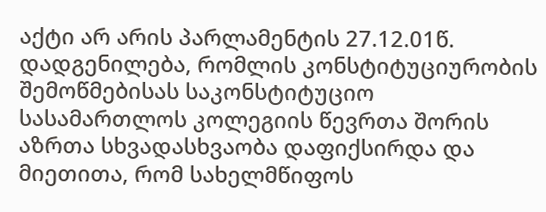აქტი არ არის პარლამენტის 27.12.01წ. დადგენილება, რომლის კონსტიტუციურობის შემოწმებისას საკონსტიტუციო სასამართლოს კოლეგიის წევრთა შორის აზრთა სხვადასხვაობა დაფიქსირდა და მიეთითა, რომ სახელმწიფოს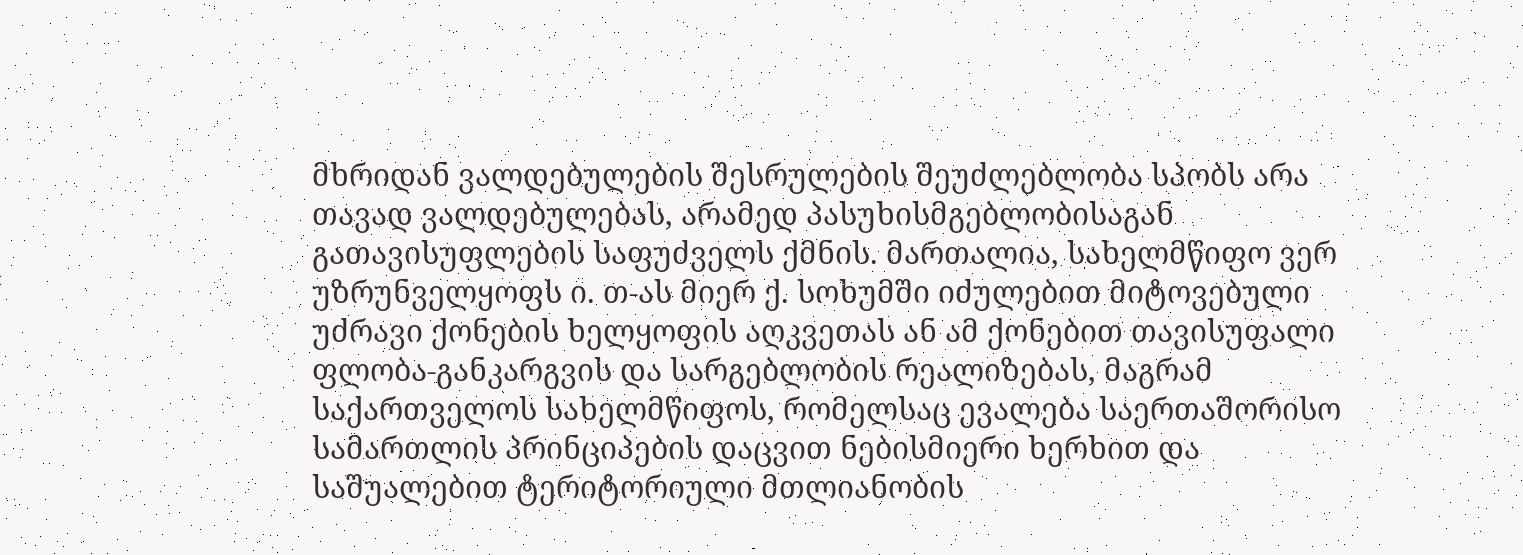მხრიდან ვალდებულების შესრულების შეუძლებლობა სპობს არა თავად ვალდებულებას, არამედ პასუხისმგებლობისაგან გათავისუფლების საფუძველს ქმნის. მართალია, სახელმწიფო ვერ უზრუნველყოფს ი. თ-ას მიერ ქ. სოხუმში იძულებით მიტოვებული უძრავი ქონების ხელყოფის აღკვეთას ან ამ ქონებით თავისუფალი ფლობა-განკარგვის და სარგებლობის რეალიზებას, მაგრამ საქართველოს სახელმწიფოს, რომელსაც ევალება საერთაშორისო სამართლის პრინციპების დაცვით ნებისმიერი ხერხით და საშუალებით ტერიტორიული მთლიანობის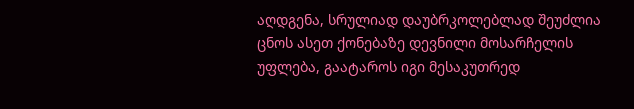აღდგენა, სრულიად დაუბრკოლებლად შეუძლია ცნოს ასეთ ქონებაზე დევნილი მოსარჩელის უფლება, გაატაროს იგი მესაკუთრედ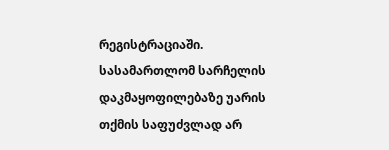რეგისტრაციაში. სასამართლომ სარჩელის დაკმაყოფილებაზე უარის თქმის საფუძვლად არ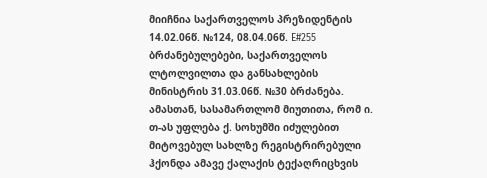მიიჩნია საქართველოს პრეზიდენტის 14.02.06წ. №124, 08.04.06წ. E#255 ბრძანებულებები, საქართველოს ლტოლვილთა და განსახლების მინისტრის 31.03.06წ. №30 ბრძანება. ამასთან, სასამართლომ მიუთითა, რომ ი. თ-ას უფლება ქ. სოხუმში იძულებით მიტოვებულ სახლზე რეგისტრირებული ჰქონდა ამავე ქალაქის ტექაღრიცხვის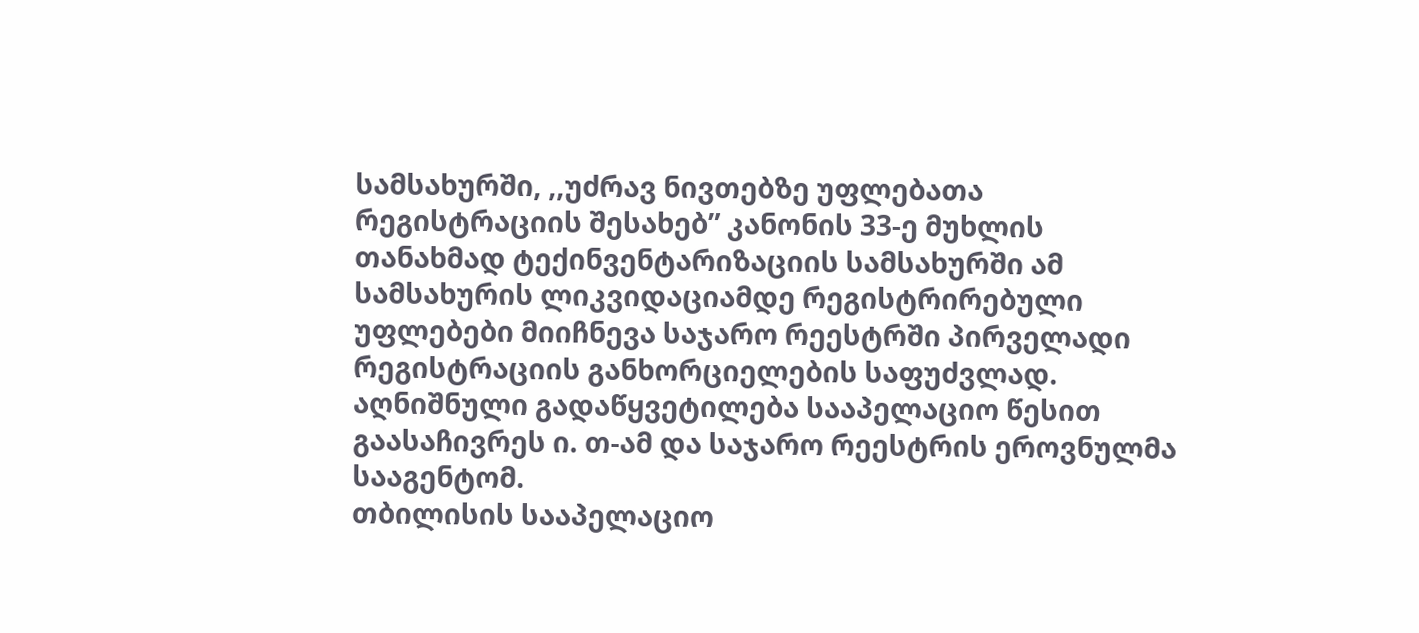სამსახურში, ,,უძრავ ნივთებზე უფლებათა რეგისტრაციის შესახებ” კანონის 33-ე მუხლის თანახმად ტექინვენტარიზაციის სამსახურში ამ სამსახურის ლიკვიდაციამდე რეგისტრირებული უფლებები მიიჩნევა საჯარო რეესტრში პირველადი რეგისტრაციის განხორციელების საფუძვლად.
აღნიშნული გადაწყვეტილება სააპელაციო წესით გაასაჩივრეს ი. თ-ამ და საჯარო რეესტრის ეროვნულმა სააგენტომ.
თბილისის სააპელაციო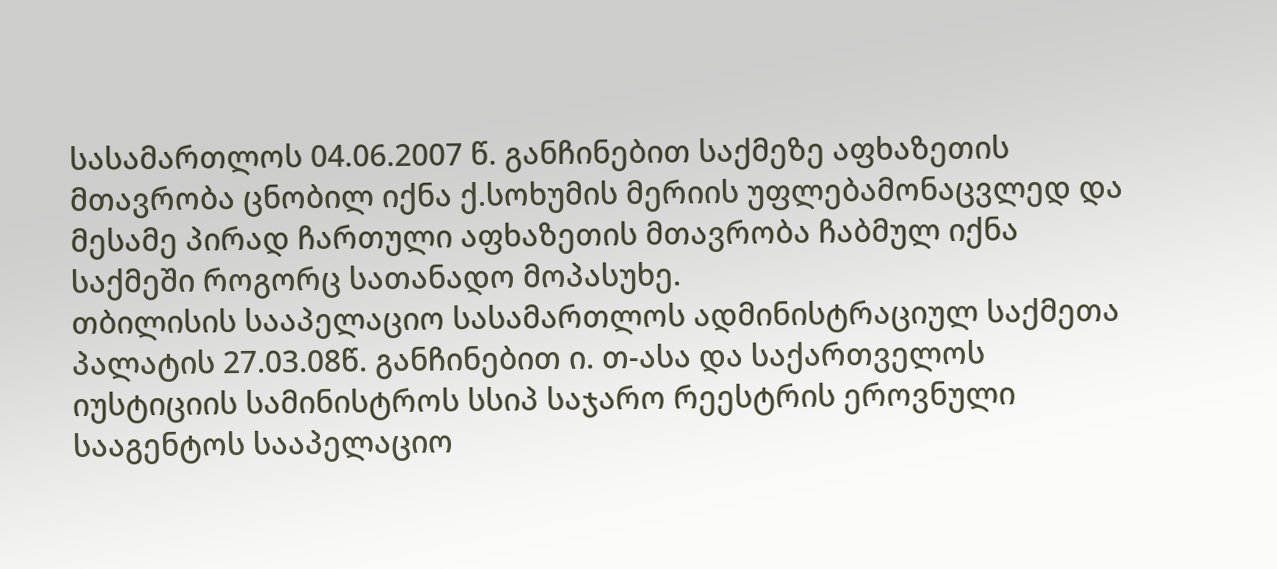სასამართლოს 04.06.2007 წ. განჩინებით საქმეზე აფხაზეთის მთავრობა ცნობილ იქნა ქ.სოხუმის მერიის უფლებამონაცვლედ და მესამე პირად ჩართული აფხაზეთის მთავრობა ჩაბმულ იქნა საქმეში როგორც სათანადო მოპასუხე.
თბილისის სააპელაციო სასამართლოს ადმინისტრაციულ საქმეთა პალატის 27.03.08წ. განჩინებით ი. თ-ასა და საქართველოს იუსტიციის სამინისტროს სსიპ საჯარო რეესტრის ეროვნული სააგენტოს სააპელაციო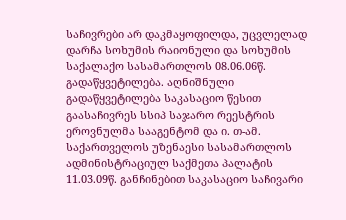საჩივრები არ დაკმაყოფილდა, უცვლელად დარჩა სოხუმის რაიონული და სოხუმის საქალაქო სასამართლოს 08.06.06წ. გადაწყვეტილება. აღნიშნული გადაწყვეტილება საკასაციო წესით გაასაჩივრეს სსიპ საჯარო რეესტრის ეროვნულმა სააგენტომ და ი. თ-ამ.
საქართველოს უზენაესი სასამართლოს ადმინისტრაციულ საქმეთა პალატის 11.03.09წ. განჩინებით საკასაციო საჩივარი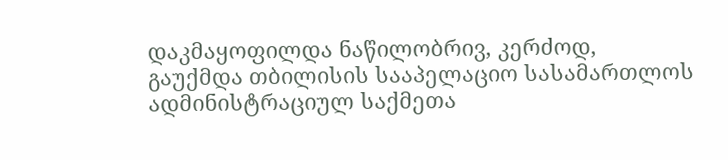დაკმაყოფილდა ნაწილობრივ, კერძოდ, გაუქმდა თბილისის სააპელაციო სასამართლოს ადმინისტრაციულ საქმეთა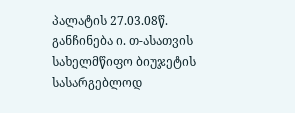პალატის 27.03.08წ. განჩინება ი. თ-ასათვის სახელმწიფო ბიუჯეტის სასარგებლოდ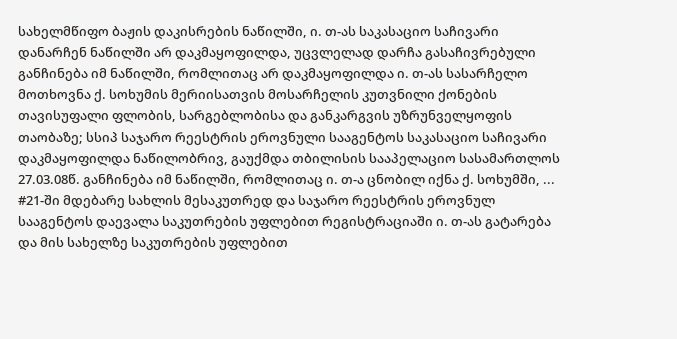სახელმწიფო ბაჟის დაკისრების ნაწილში, ი. თ-ას საკასაციო საჩივარი დანარჩენ ნაწილში არ დაკმაყოფილდა, უცვლელად დარჩა გასაჩივრებული განჩინება იმ ნაწილში, რომლითაც არ დაკმაყოფილდა ი. თ-ას სასარჩელო მოთხოვნა ქ. სოხუმის მერიისათვის მოსარჩელის კუთვნილი ქონების თავისუფალი ფლობის, სარგებლობისა და განკარგვის უზრუნველყოფის თაობაზე; სსიპ საჯარო რეესტრის ეროვნული სააგენტოს საკასაციო საჩივარი დაკმაყოფილდა ნაწილობრივ, გაუქმდა თბილისის სააპელაციო სასამართლოს 27.03.08წ. განჩინება იმ ნაწილში, რომლითაც ი. თ-ა ცნობილ იქნა ქ. სოხუმში, ... #21-ში მდებარე სახლის მესაკუთრედ და საჯარო რეესტრის ეროვნულ სააგენტოს დაევალა საკუთრების უფლებით რეგისტრაციაში ი. თ-ას გატარება და მის სახელზე საკუთრების უფლებით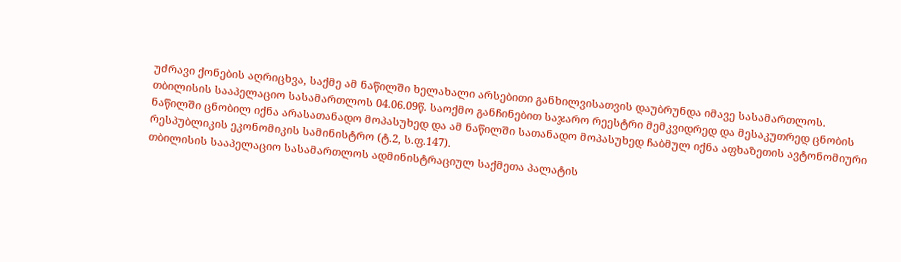უძრავი ქონების აღრიცხვა, საქმე ამ ნაწილში ხელახალი არსებითი განხილვისათვის დაუბრუნდა იმავე სასამართლოს.
თბილისის სააპელაციო სასამართლოს 04.06.09წ. საოქმო განჩინებით საჯარო რეესტრი მემკვიდრედ და მესაკუთრედ ცნობის ნაწილში ცნობილ იქნა არასათანადო მოპასუხედ და ამ ნაწილში სათანადო მოპასუხედ ჩაბმულ იქნა აფხაზეთის ავტონომიური რესპუბლიკის ეკონომიკის სამინისტრო (ტ.2, ს.ფ.147).
თბილისის სააპელაციო სასამართლოს ადმინისტრაციულ საქმეთა პალატის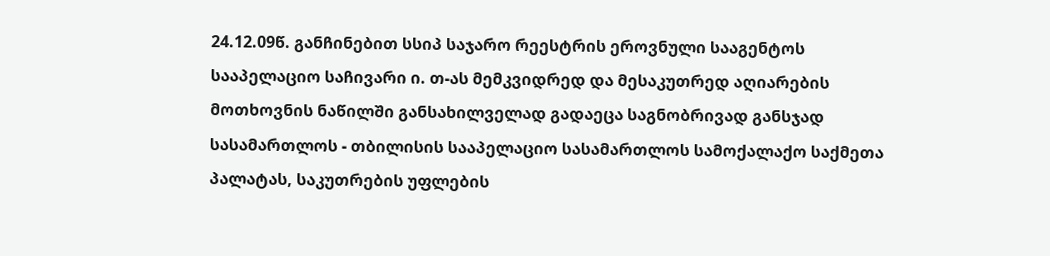24.12.09წ. განჩინებით სსიპ საჯარო რეესტრის ეროვნული სააგენტოს სააპელაციო საჩივარი ი. თ-ას მემკვიდრედ და მესაკუთრედ აღიარების მოთხოვნის ნაწილში განსახილველად გადაეცა საგნობრივად განსჯად სასამართლოს - თბილისის სააპელაციო სასამართლოს სამოქალაქო საქმეთა პალატას, საკუთრების უფლების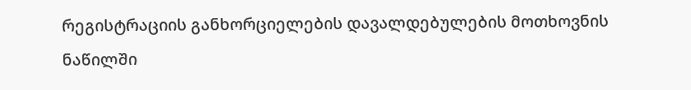რეგისტრაციის განხორციელების დავალდებულების მოთხოვნის ნაწილში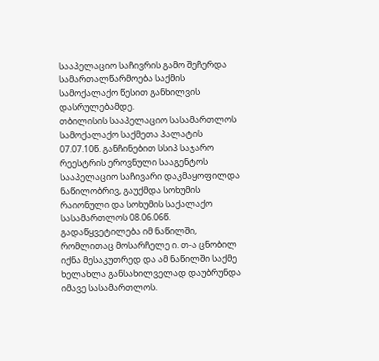სააპელაციო საჩივრის გამო შეჩერდა სამართალწარმოება საქმის სამოქალაქო წესით განხილვის დასრულებამდე.
თბილისის სააპელაციო სასამართლოს სამოქალაქო საქმეთა პალატის 07.07.10წ. განჩინებით სსიპ საჯარო რეესტრის ეროვნული სააგენტოს სააპელაციო საჩივარი დაკმაყოფილდა ნაწილობრივ, გაუქმდა სოხუმის რაიონული და სოხუმის საქალაქო სასამართლოს 08.06.06წ. გადაწყვეტილება იმ ნაწილში, რომლითაც მოსარჩელე ი. თ-ა ცნობილ იქნა მესაკუთრედ და ამ ნაწილში საქმე ხელახლა განსახილველად დაუბრუნდა იმავე სასამართლოს.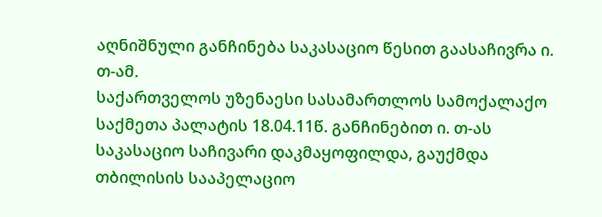აღნიშნული განჩინება საკასაციო წესით გაასაჩივრა ი. თ-ამ.
საქართველოს უზენაესი სასამართლოს სამოქალაქო საქმეთა პალატის 18.04.11წ. განჩინებით ი. თ-ას საკასაციო საჩივარი დაკმაყოფილდა, გაუქმდა თბილისის სააპელაციო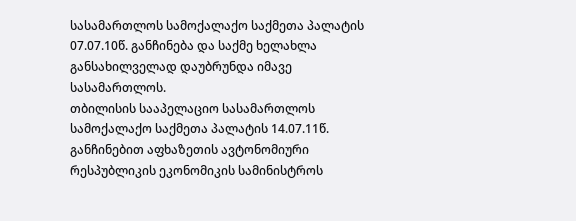სასამართლოს სამოქალაქო საქმეთა პალატის 07.07.10წ. განჩინება და საქმე ხელახლა განსახილველად დაუბრუნდა იმავე სასამართლოს.
თბილისის სააპელაციო სასამართლოს სამოქალაქო საქმეთა პალატის 14.07.11წ. განჩინებით აფხაზეთის ავტონომიური რესპუბლიკის ეკონომიკის სამინისტროს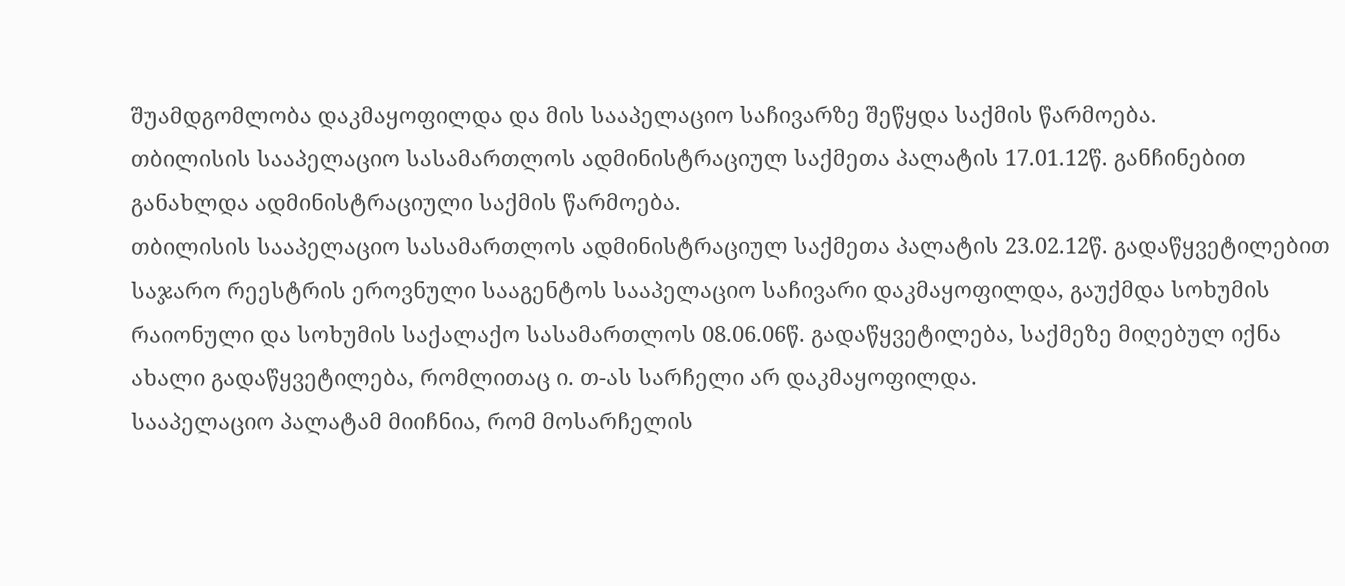შუამდგომლობა დაკმაყოფილდა და მის სააპელაციო საჩივარზე შეწყდა საქმის წარმოება.
თბილისის სააპელაციო სასამართლოს ადმინისტრაციულ საქმეთა პალატის 17.01.12წ. განჩინებით განახლდა ადმინისტრაციული საქმის წარმოება.
თბილისის სააპელაციო სასამართლოს ადმინისტრაციულ საქმეთა პალატის 23.02.12წ. გადაწყვეტილებით საჯარო რეესტრის ეროვნული სააგენტოს სააპელაციო საჩივარი დაკმაყოფილდა, გაუქმდა სოხუმის რაიონული და სოხუმის საქალაქო სასამართლოს 08.06.06წ. გადაწყვეტილება, საქმეზე მიღებულ იქნა ახალი გადაწყვეტილება, რომლითაც ი. თ-ას სარჩელი არ დაკმაყოფილდა.
სააპელაციო პალატამ მიიჩნია, რომ მოსარჩელის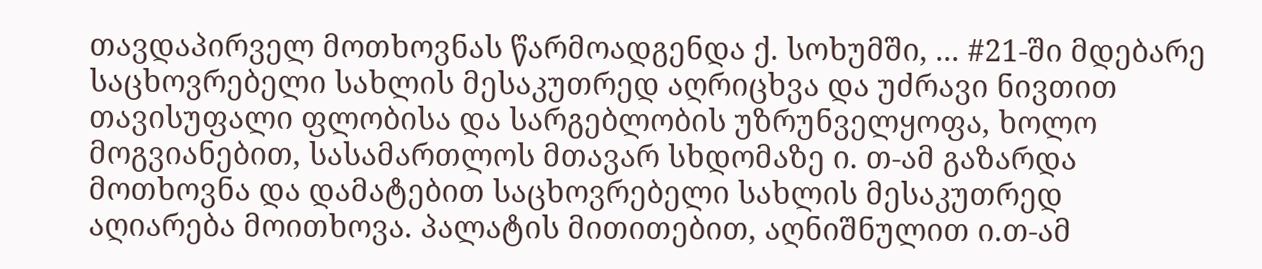თავდაპირველ მოთხოვნას წარმოადგენდა ქ. სოხუმში, ... #21-ში მდებარე საცხოვრებელი სახლის მესაკუთრედ აღრიცხვა და უძრავი ნივთით თავისუფალი ფლობისა და სარგებლობის უზრუნველყოფა, ხოლო მოგვიანებით, სასამართლოს მთავარ სხდომაზე ი. თ-ამ გაზარდა მოთხოვნა და დამატებით საცხოვრებელი სახლის მესაკუთრედ აღიარება მოითხოვა. პალატის მითითებით, აღნიშნულით ი.თ-ამ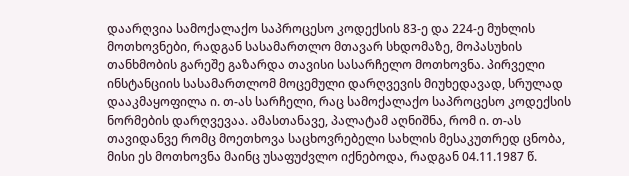დაარღვია სამოქალაქო საპროცესო კოდექსის 83-ე და 224-ე მუხლის მოთხოვნები, რადგან სასამართლო მთავარ სხდომაზე, მოპასუხის თანხმობის გარეშე გაზარდა თავისი სასარჩელო მოთხოვნა. პირველი ინსტანციის სასამართლომ მოცემული დარღვევის მიუხედავად, სრულად დააკმაყოფილა ი. თ-ას სარჩელი, რაც სამოქალაქო საპროცესო კოდექსის ნორმების დარღვევაა. ამასთანავე, პალატამ აღნიშნა, რომ ი. თ-ას თავიდანვე რომც მოეთხოვა საცხოვრებელი სახლის მესაკუთრედ ცნობა, მისი ეს მოთხოვნა მაინც უსაფუძვლო იქნებოდა, რადგან 04.11.1987 წ.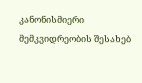კანონისმიერი მემკვიდრეობის შესახებ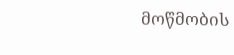მოწმობის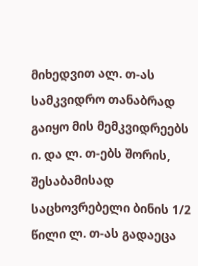მიხედვით ალ. თ-ას სამკვიდრო თანაბრად გაიყო მის მემკვიდრეებს ი. და ლ. თ-ებს შორის, შესაბამისად საცხოვრებელი ბინის 1/2 წილი ლ. თ-ას გადაეცა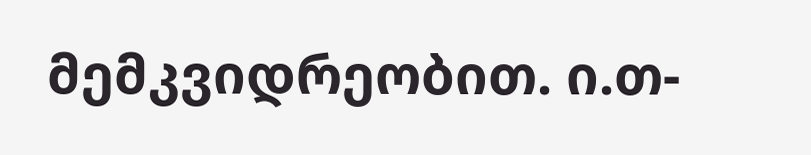მემკვიდრეობით. ი.თ-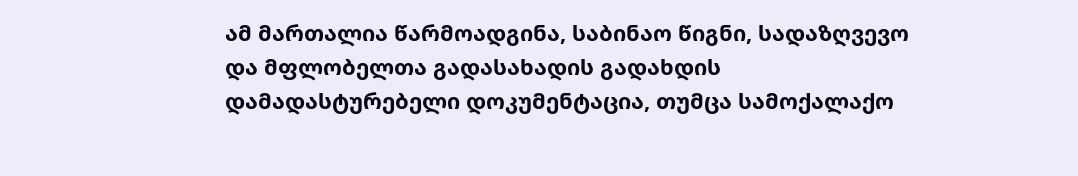ამ მართალია წარმოადგინა, საბინაო წიგნი, სადაზღვევო და მფლობელთა გადასახადის გადახდის დამადასტურებელი დოკუმენტაცია, თუმცა სამოქალაქო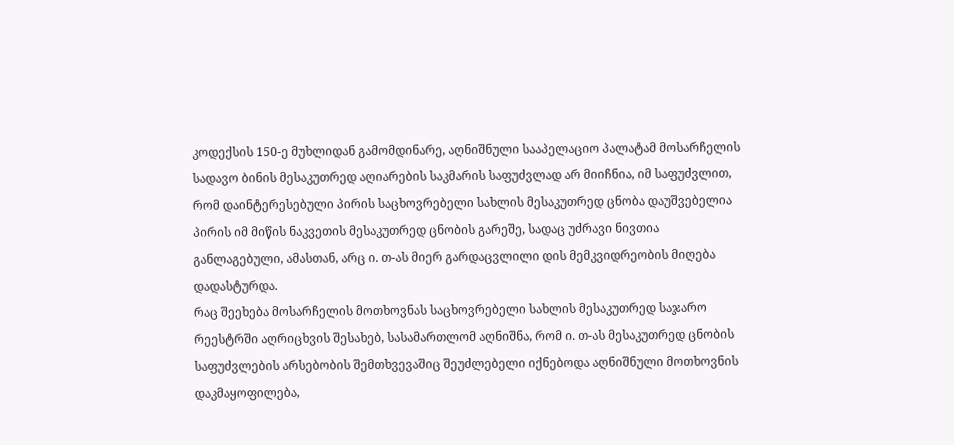კოდექსის 150-ე მუხლიდან გამომდინარე, აღნიშნული სააპელაციო პალატამ მოსარჩელის სადავო ბინის მესაკუთრედ აღიარების საკმარის საფუძვლად არ მიიჩნია, იმ საფუძვლით, რომ დაინტერესებული პირის საცხოვრებელი სახლის მესაკუთრედ ცნობა დაუშვებელია პირის იმ მიწის ნაკვეთის მესაკუთრედ ცნობის გარეშე, სადაც უძრავი ნივთია განლაგებული, ამასთან, არც ი. თ-ას მიერ გარდაცვლილი დის მემკვიდრეობის მიღება დადასტურდა.
რაც შეეხება მოსარჩელის მოთხოვნას საცხოვრებელი სახლის მესაკუთრედ საჯარო რეესტრში აღრიცხვის შესახებ, სასამართლომ აღნიშნა, რომ ი. თ-ას მესაკუთრედ ცნობის საფუძვლების არსებობის შემთხვევაშიც შეუძლებელი იქნებოდა აღნიშნული მოთხოვნის დაკმაყოფილება,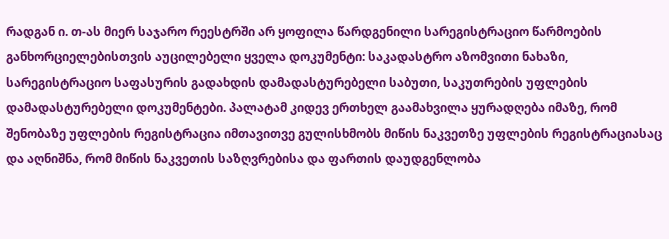რადგან ი. თ-ას მიერ საჯარო რეესტრში არ ყოფილა წარდგენილი სარეგისტრაციო წარმოების განხორციელებისთვის აუცილებელი ყველა დოკუმენტი: საკადასტრო აზომვითი ნახაზი, სარეგისტრაციო საფასურის გადახდის დამადასტურებელი საბუთი, საკუთრების უფლების დამადასტურებელი დოკუმენტები. პალატამ კიდევ ერთხელ გაამახვილა ყურადღება იმაზე, რომ შენობაზე უფლების რეგისტრაცია იმთავითვე გულისხმობს მიწის ნაკვეთზე უფლების რეგისტრაციასაც და აღნიშნა, რომ მიწის ნაკვეთის საზღვრებისა და ფართის დაუდგენლობა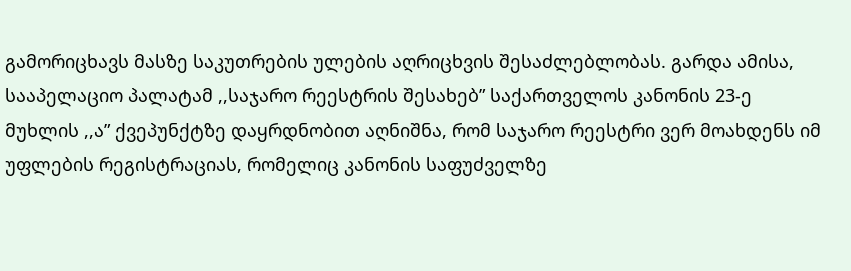გამორიცხავს მასზე საკუთრების ულების აღრიცხვის შესაძლებლობას. გარდა ამისა, სააპელაციო პალატამ ,,საჯარო რეესტრის შესახებ” საქართველოს კანონის 23-ე მუხლის ,,ა” ქვეპუნქტზე დაყრდნობით აღნიშნა, რომ საჯარო რეესტრი ვერ მოახდენს იმ უფლების რეგისტრაციას, რომელიც კანონის საფუძველზე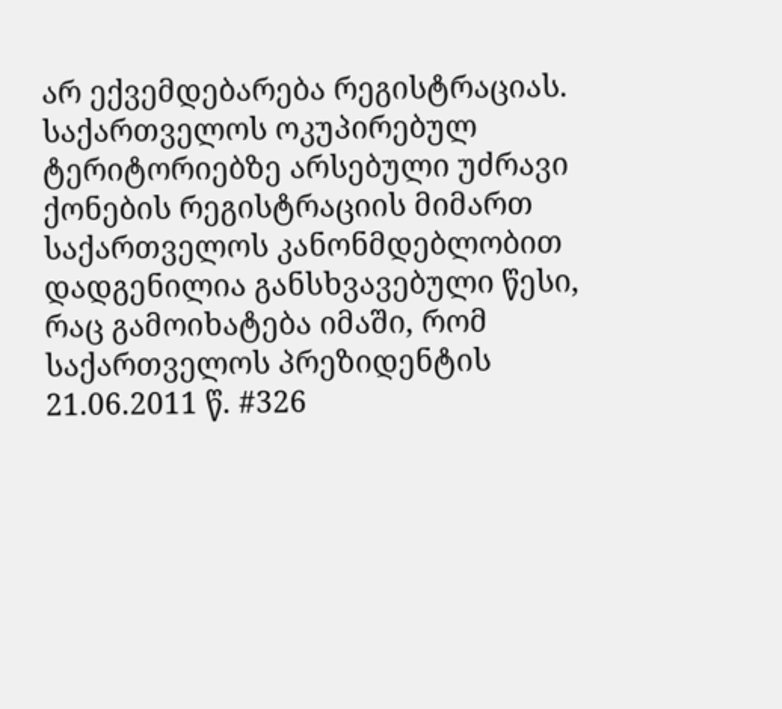არ ექვემდებარება რეგისტრაციას. საქართველოს ოკუპირებულ ტერიტორიებზე არსებული უძრავი ქონების რეგისტრაციის მიმართ საქართველოს კანონმდებლობით დადგენილია განსხვავებული წესი, რაც გამოიხატება იმაში, რომ საქართველოს პრეზიდენტის 21.06.2011 წ. #326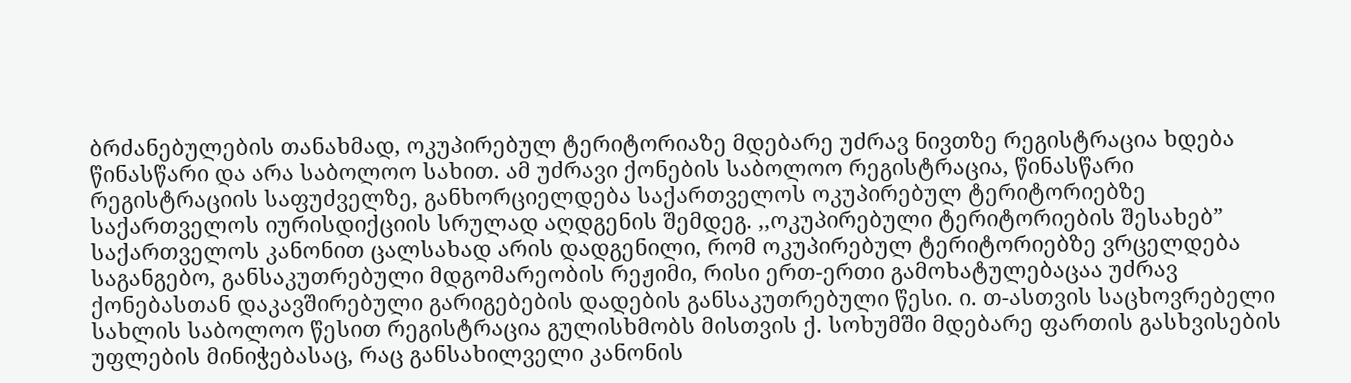ბრძანებულების თანახმად, ოკუპირებულ ტერიტორიაზე მდებარე უძრავ ნივთზე რეგისტრაცია ხდება წინასწარი და არა საბოლოო სახით. ამ უძრავი ქონების საბოლოო რეგისტრაცია, წინასწარი რეგისტრაციის საფუძველზე, განხორციელდება საქართველოს ოკუპირებულ ტერიტორიებზე საქართველოს იურისდიქციის სრულად აღდგენის შემდეგ. ,,ოკუპირებული ტერიტორიების შესახებ” საქართველოს კანონით ცალსახად არის დადგენილი, რომ ოკუპირებულ ტერიტორიებზე ვრცელდება საგანგებო, განსაკუთრებული მდგომარეობის რეჟიმი, რისი ერთ-ერთი გამოხატულებაცაა უძრავ ქონებასთან დაკავშირებული გარიგებების დადების განსაკუთრებული წესი. ი. თ-ასთვის საცხოვრებელი სახლის საბოლოო წესით რეგისტრაცია გულისხმობს მისთვის ქ. სოხუმში მდებარე ფართის გასხვისების უფლების მინიჭებასაც, რაც განსახილველი კანონის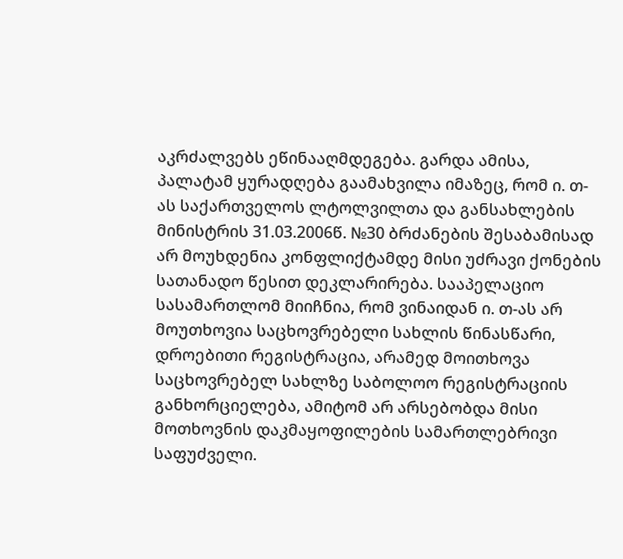აკრძალვებს ეწინააღმდეგება. გარდა ამისა, პალატამ ყურადღება გაამახვილა იმაზეც, რომ ი. თ-ას საქართველოს ლტოლვილთა და განსახლების მინისტრის 31.03.2006წ. №30 ბრძანების შესაბამისად არ მოუხდენია კონფლიქტამდე მისი უძრავი ქონების სათანადო წესით დეკლარირება. სააპელაციო სასამართლომ მიიჩნია, რომ ვინაიდან ი. თ-ას არ მოუთხოვია საცხოვრებელი სახლის წინასწარი, დროებითი რეგისტრაცია, არამედ მოითხოვა საცხოვრებელ სახლზე საბოლოო რეგისტრაციის განხორციელება, ამიტომ არ არსებობდა მისი მოთხოვნის დაკმაყოფილების სამართლებრივი საფუძველი.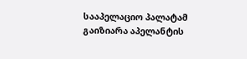სააპელაციო პალატამ გაიზიარა აპელანტის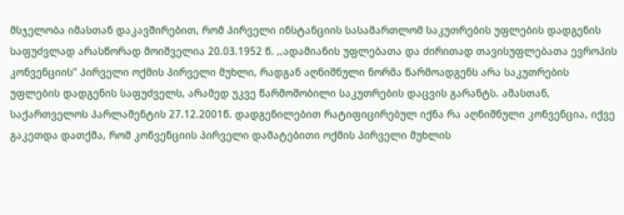მსჯელობა იმასთან დაკავშირებით, რომ პირველი ინსტანციის სასამართლომ საკუთრების უფლების დადგენის საფუძვლად არასწორად მოიშველია 20.03.1952 წ. ,,ადამიანის უფლებათა და ძირითად თავისუფლებათა ევროპის კონვენციის” პირველი ოქმის პირველი მუხლი, რადგან აღნიშნული ნორმა წარმოადგენს არა საკუთრების უფლების დადგენის საფუძველს, არამედ უკვე წარმოშობილი საკუთრების დაცვის გარანტს. ამასთან, საქართველოს პარლამენტის 27.12.2001წ. დადგენილებით რატიფიცირებულ იქნა რა აღნიშნული კონვენცია, იქვე გაკეთდა დათქმა, რომ კონვენციის პირველი დამატებითი ოქმის პირველი მუხლის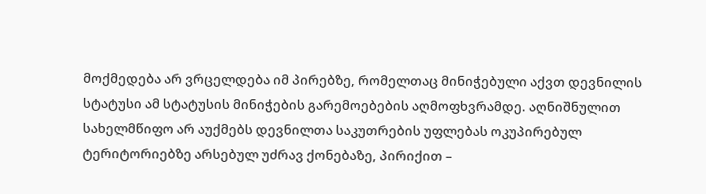მოქმედება არ ვრცელდება იმ პირებზე, რომელთაც მინიჭებული აქვთ დევნილის სტატუსი ამ სტატუსის მინიჭების გარემოებების აღმოფხვრამდე. აღნიშნულით სახელმწიფო არ აუქმებს დევნილთა საკუთრების უფლებას ოკუპირებულ ტერიტორიებზე არსებულ უძრავ ქონებაზე, პირიქით –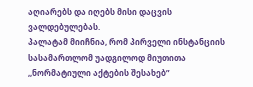აღიარებს და იღებს მისი დაცვის ვალდებულებას.
პალატამ მიიჩნია, რომ პირველი ინსტანციის სასამართლომ უადგილოდ მიუთითა ,,ნორმატიული აქტების შესახებ”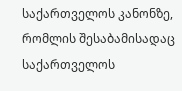საქართველოს კანონზე, რომლის შესაბამისადაც საქართველოს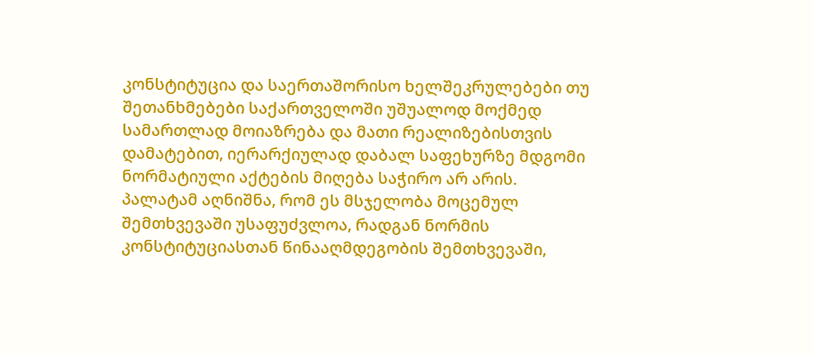კონსტიტუცია და საერთაშორისო ხელშეკრულებები თუ შეთანხმებები საქართველოში უშუალოდ მოქმედ სამართლად მოიაზრება და მათი რეალიზებისთვის დამატებით, იერარქიულად დაბალ საფეხურზე მდგომი ნორმატიული აქტების მიღება საჭირო არ არის. პალატამ აღნიშნა, რომ ეს მსჯელობა მოცემულ შემთხვევაში უსაფუძვლოა, რადგან ნორმის კონსტიტუციასთან წინააღმდეგობის შემთხვევაში,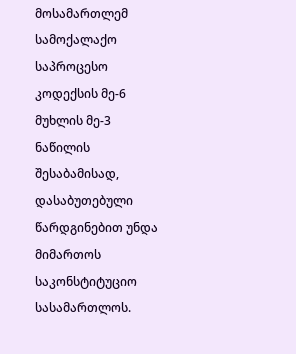მოსამართლემ სამოქალაქო საპროცესო კოდექსის მე-6 მუხლის მე-3 ნაწილის შესაბამისად, დასაბუთებული წარდგინებით უნდა მიმართოს საკონსტიტუციო სასამართლოს.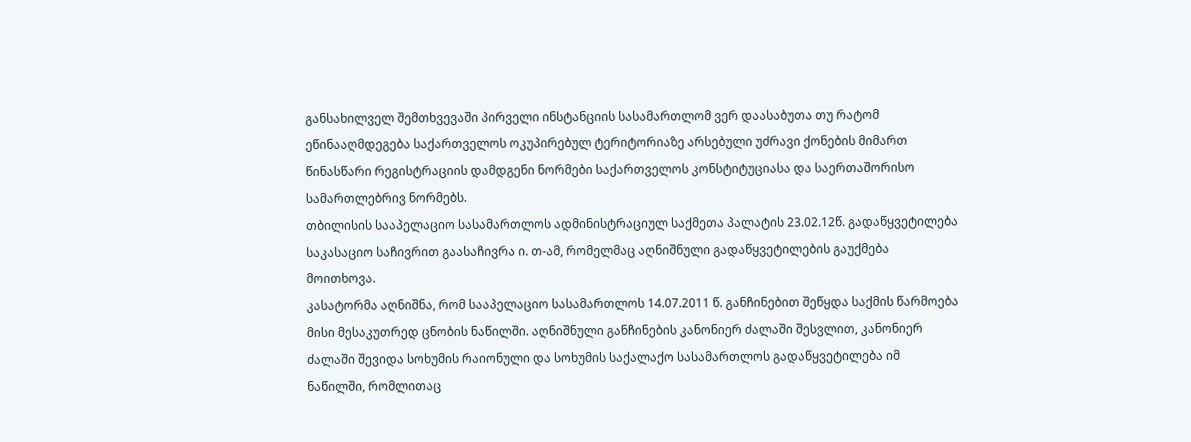განსახილველ შემთხვევაში პირველი ინსტანციის სასამართლომ ვერ დაასაბუთა თუ რატომ ეწინააღმდეგება საქართველოს ოკუპირებულ ტერიტორიაზე არსებული უძრავი ქონების მიმართ წინასწარი რეგისტრაციის დამდგენი ნორმები საქართველოს კონსტიტუციასა და საერთაშორისო სამართლებრივ ნორმებს.
თბილისის სააპელაციო სასამართლოს ადმინისტრაციულ საქმეთა პალატის 23.02.12წ. გადაწყვეტილება საკასაციო საჩივრით გაასაჩივრა ი. თ-ამ, რომელმაც აღნიშნული გადაწყვეტილების გაუქმება მოითხოვა.
კასატორმა აღნიშნა, რომ სააპელაციო სასამართლოს 14.07.2011 წ. განჩინებით შეწყდა საქმის წარმოება მისი მესაკუთრედ ცნობის ნაწილში. აღნიშნული განჩინების კანონიერ ძალაში შესვლით, კანონიერ ძალაში შევიდა სოხუმის რაიონული და სოხუმის საქალაქო სასამართლოს გადაწყვეტილება იმ ნაწილში, რომლითაც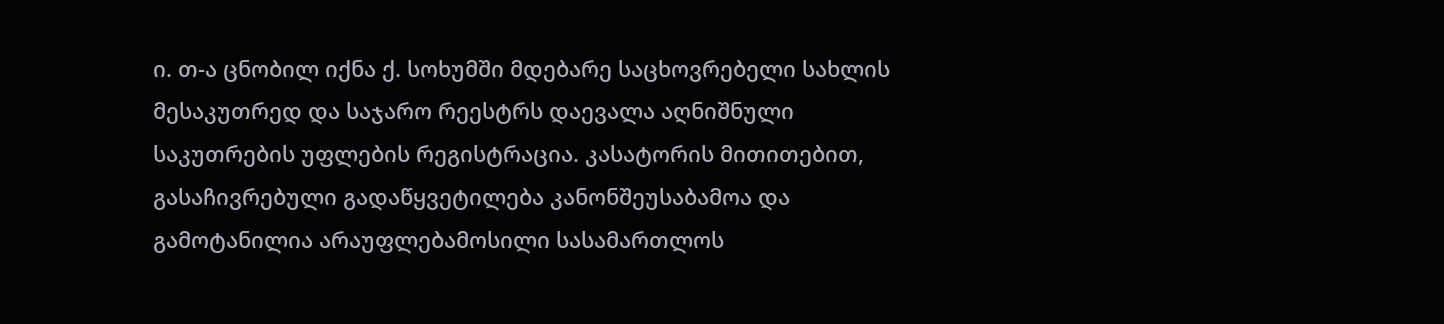ი. თ-ა ცნობილ იქნა ქ. სოხუმში მდებარე საცხოვრებელი სახლის მესაკუთრედ და საჯარო რეესტრს დაევალა აღნიშნული საკუთრების უფლების რეგისტრაცია. კასატორის მითითებით, გასაჩივრებული გადაწყვეტილება კანონშეუსაბამოა და გამოტანილია არაუფლებამოსილი სასამართლოს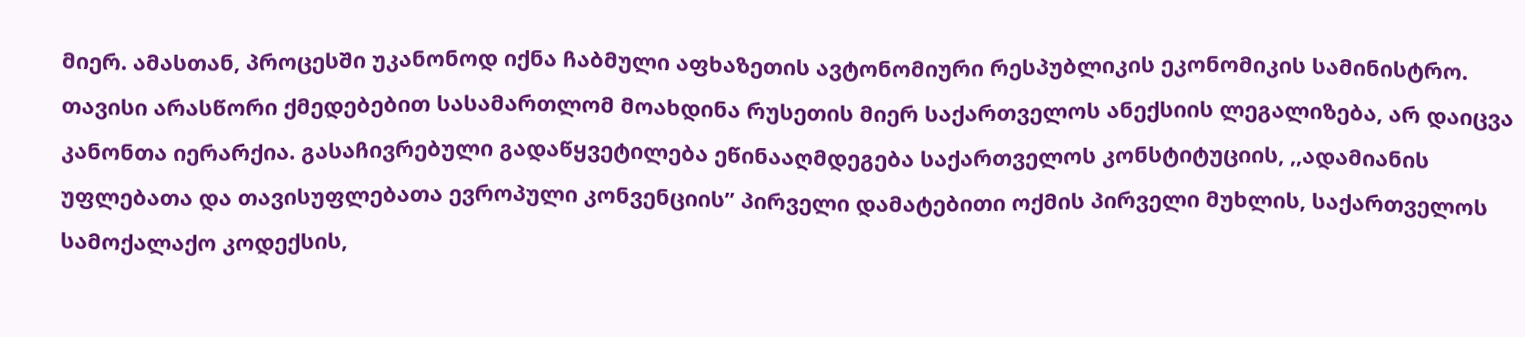მიერ. ამასთან, პროცესში უკანონოდ იქნა ჩაბმული აფხაზეთის ავტონომიური რესპუბლიკის ეკონომიკის სამინისტრო. თავისი არასწორი ქმედებებით სასამართლომ მოახდინა რუსეთის მიერ საქართველოს ანექსიის ლეგალიზება, არ დაიცვა კანონთა იერარქია. გასაჩივრებული გადაწყვეტილება ეწინააღმდეგება საქართველოს კონსტიტუციის, ,,ადამიანის უფლებათა და თავისუფლებათა ევროპული კონვენციის” პირველი დამატებითი ოქმის პირველი მუხლის, საქართველოს სამოქალაქო კოდექსის,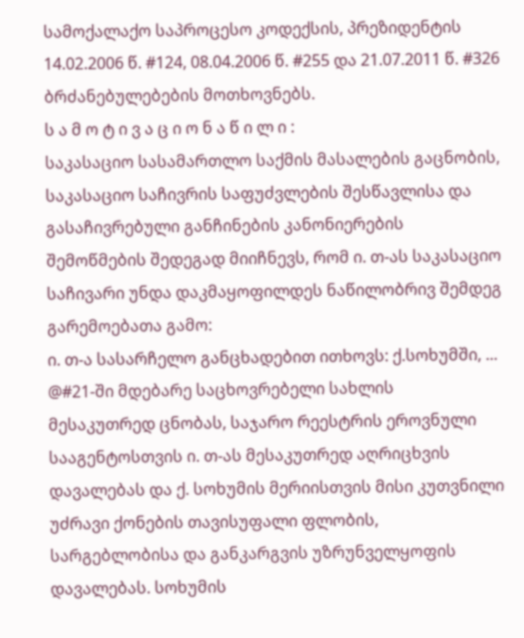სამოქალაქო საპროცესო კოდექსის, პრეზიდენტის 14.02.2006 წ. #124, 08.04.2006 წ. #255 და 21.07.2011 წ. #326 ბრძანებულებების მოთხოვნებს.
ს ა მ ო ტ ი ვ ა ც ი ო ნ ა წ ი ლ ი :
საკასაციო სასამართლო საქმის მასალების გაცნობის, საკასაციო საჩივრის საფუძვლების შესწავლისა და გასაჩივრებული განჩინების კანონიერების შემოწმების შედეგად მიიჩნევს, რომ ი. თ-ას საკასაციო საჩივარი უნდა დაკმაყოფილდეს ნაწილობრივ შემდეგ გარემოებათა გამო:
ი. თ-ა სასარჩელო განცხადებით ითხოვს: ქ.სოხუმში, ... @#21-ში მდებარე საცხოვრებელი სახლის მესაკუთრედ ცნობას, საჯარო რეესტრის ეროვნული სააგენტოსთვის ი. თ-ას მესაკუთრედ აღრიცხვის დავალებას და ქ. სოხუმის მერიისთვის მისი კუთვნილი უძრავი ქონების თავისუფალი ფლობის, სარგებლობისა და განკარგვის უზრუნველყოფის დავალებას. სოხუმის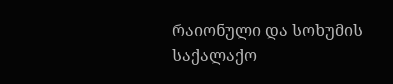რაიონული და სოხუმის საქალაქო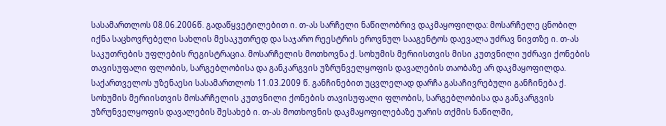სასამართლოს 08.06.2006წ. გადაწყვეტილებით ი. თ-ას სარჩელი ნაწილობრივ დაკმაყოფილდა: მოსარჩელე ცნობილ იქნა საცხოვრებელი სახლის მესაკუთრედ და საჯარო რეესტრის ეროვნულ სააგენტოს დაევალა უძრავ ნივთზე ი. თ-ას საკუთრების უფლების რეგისტრაცია. მოსარჩელის მოთხოვნა ქ. სოხუმის მერიისთვის მისი კუთვნილი უძრავი ქონების თავისუფალი ფლობის, სარგებლობისა და განკარგვის უზრუნველყოფის დავალების თაობაზე არ დაკმაყოფილდა. საქართველოს უზენაესი სასამართლოს 11.03.2009 წ. განჩინებით უცვლელად დარჩა გასაჩივრებული განჩინება ქ. სოხუმის მერიისთვის მოსარჩელის კუთვნილი ქონების თავისუფალი ფლობის, სარგებლობისა და განკარგვის უზრუნველყოფის დავალების შესახებ ი. თ-ას მოთხოვნის დაკმაყოფილებაზე უარის თქმის ნაწილში,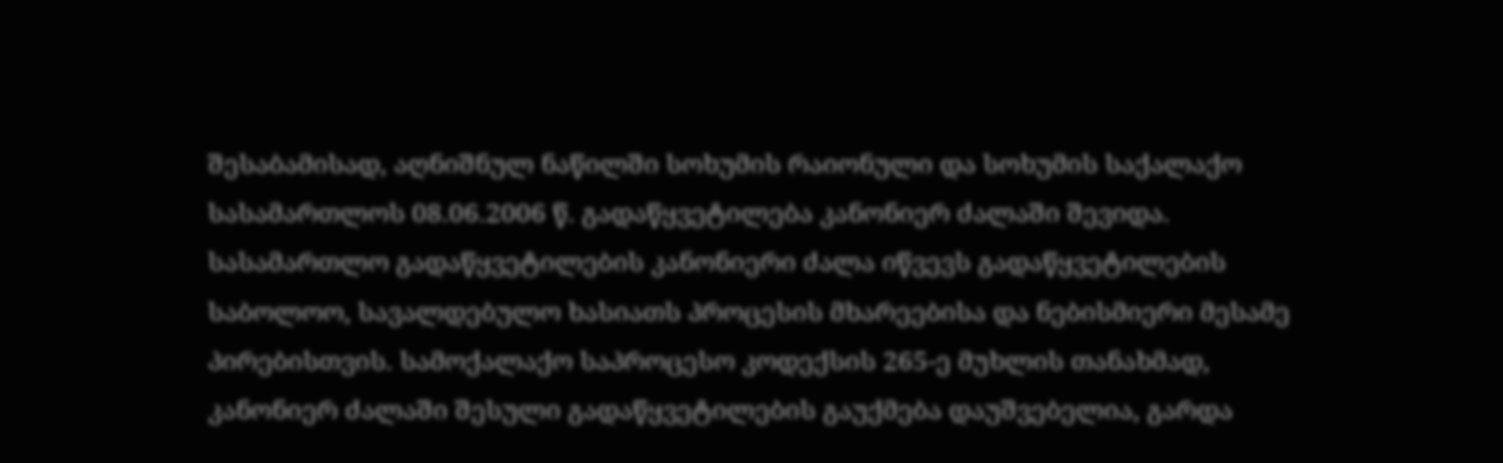შესაბამისად, აღნიშნულ ნაწილში სოხუმის რაიონული და სოხუმის საქალაქო სასამართლოს 08.06.2006 წ. გადაწყვეტილება კანონიერ ძალაში შევიდა. სასამართლო გადაწყვეტილების კანონიერი ძალა იწვევს გადაწყვეტილების საბოლოო, სავალდებულო ხასიათს პროცესის მხარეებისა და ნებისმიერი მესამე პირებისთვის. სამოქალაქო საპროცესო კოდექსის 265-ე მუხლის თანახმად, კანონიერ ძალაში შესული გადაწყვეტილების გაუქმება დაუშვებელია, გარდა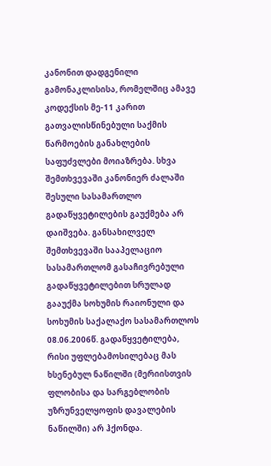კანონით დადგენილი გამონაკლისისა, რომელშიც ამავე კოდექსის მე-11 კარით გათვალისწინებული საქმის წარმოების განახლების საფუძვლები მოიაზრება. სხვა შემთხვევაში კანონიერ ძალაში შესული სასამართლო გადაწყვეტილების გაუქმება არ დაიშვება. განსახილველ შემთხვევაში სააპელაციო სასამართლომ გასაჩივრებული გადაწყვეტილებით სრულად გააუქმა სოხუმის რაიონული და სოხუმის საქალაქო სასამართლოს 08.06.2006წ. გადაწყვეტილება, რისი უფლებამოსილებაც მას ხსენებულ ნაწილში (მერიისთვის ფლობისა და სარგებლობის უზრუნველყოფის დავალების ნაწილში) არ ჰქონდა.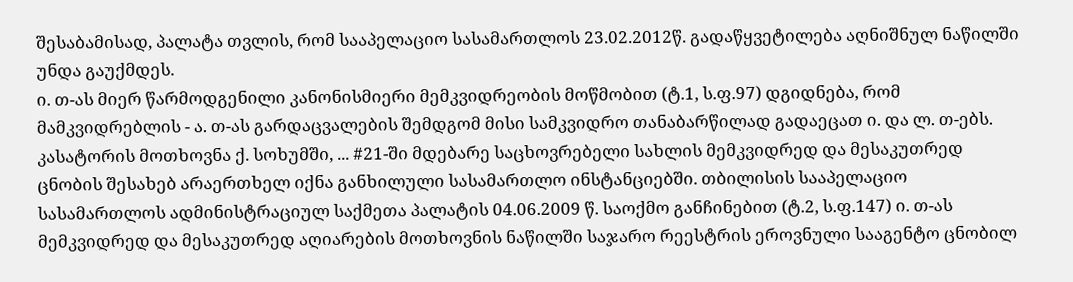შესაბამისად, პალატა თვლის, რომ სააპელაციო სასამართლოს 23.02.2012წ. გადაწყვეტილება აღნიშნულ ნაწილში უნდა გაუქმდეს.
ი. თ-ას მიერ წარმოდგენილი კანონისმიერი მემკვიდრეობის მოწმობით (ტ.1, ს.ფ.97) დგიდნება, რომ მამკვიდრებლის - ა. თ-ას გარდაცვალების შემდგომ მისი სამკვიდრო თანაბარწილად გადაეცათ ი. და ლ. თ-ებს. კასატორის მოთხოვნა ქ. სოხუმში, ... #21-ში მდებარე საცხოვრებელი სახლის მემკვიდრედ და მესაკუთრედ ცნობის შესახებ არაერთხელ იქნა განხილული სასამართლო ინსტანციებში. თბილისის სააპელაციო სასამართლოს ადმინისტრაციულ საქმეთა პალატის 04.06.2009 წ. საოქმო განჩინებით (ტ.2, ს.ფ.147) ი. თ-ას მემკვიდრედ და მესაკუთრედ აღიარების მოთხოვნის ნაწილში საჯარო რეესტრის ეროვნული სააგენტო ცნობილ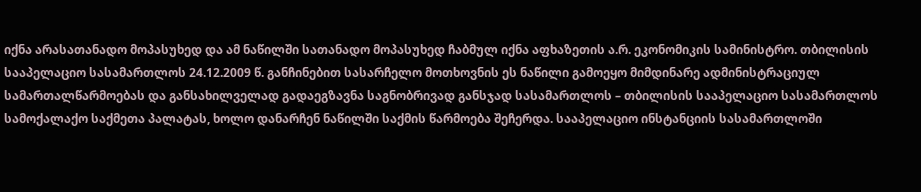იქნა არასათანადო მოპასუხედ და ამ ნაწილში სათანადო მოპასუხედ ჩაბმულ იქნა აფხაზეთის ა.რ. ეკონომიკის სამინისტრო. თბილისის სააპელაციო სასამართლოს 24.12.2009 წ. განჩინებით სასარჩელო მოთხოვნის ეს ნაწილი გამოეყო მიმდინარე ადმინისტრაციულ სამართალწარმოებას და განსახილველად გადაეგზავნა საგნობრივად განსჯად სასამართლოს – თბილისის სააპელაციო სასამართლოს სამოქალაქო საქმეთა პალატას, ხოლო დანარჩენ ნაწილში საქმის წარმოება შეჩერდა. სააპელაციო ინსტანციის სასამართლოში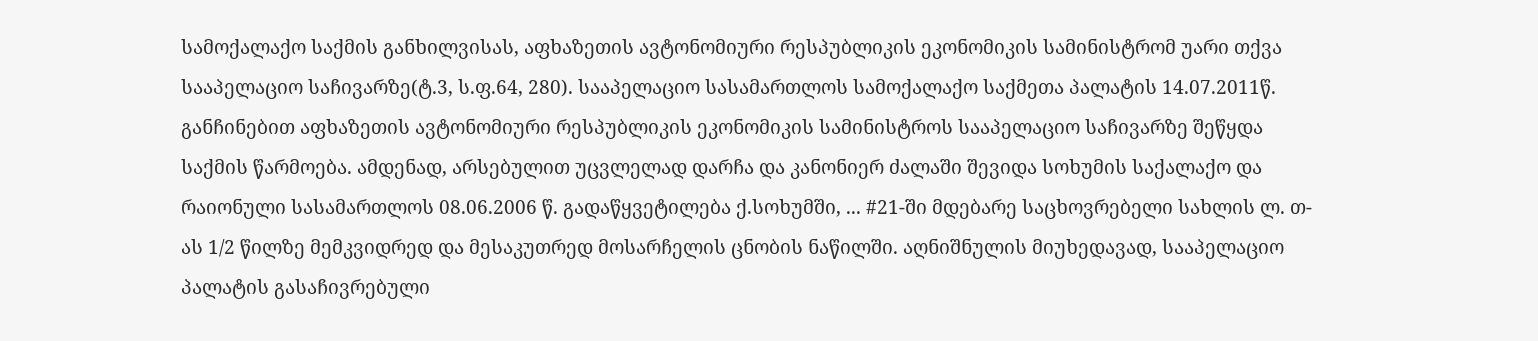სამოქალაქო საქმის განხილვისას, აფხაზეთის ავტონომიური რესპუბლიკის ეკონომიკის სამინისტრომ უარი თქვა სააპელაციო საჩივარზე(ტ.3, ს.ფ.64, 280). სააპელაციო სასამართლოს სამოქალაქო საქმეთა პალატის 14.07.2011წ. განჩინებით აფხაზეთის ავტონომიური რესპუბლიკის ეკონომიკის სამინისტროს სააპელაციო საჩივარზე შეწყდა საქმის წარმოება. ამდენად, არსებულით უცვლელად დარჩა და კანონიერ ძალაში შევიდა სოხუმის საქალაქო და რაიონული სასამართლოს 08.06.2006 წ. გადაწყვეტილება ქ.სოხუმში, ... #21-ში მდებარე საცხოვრებელი სახლის ლ. თ-ას 1/2 წილზე მემკვიდრედ და მესაკუთრედ მოსარჩელის ცნობის ნაწილში. აღნიშნულის მიუხედავად, სააპელაციო პალატის გასაჩივრებული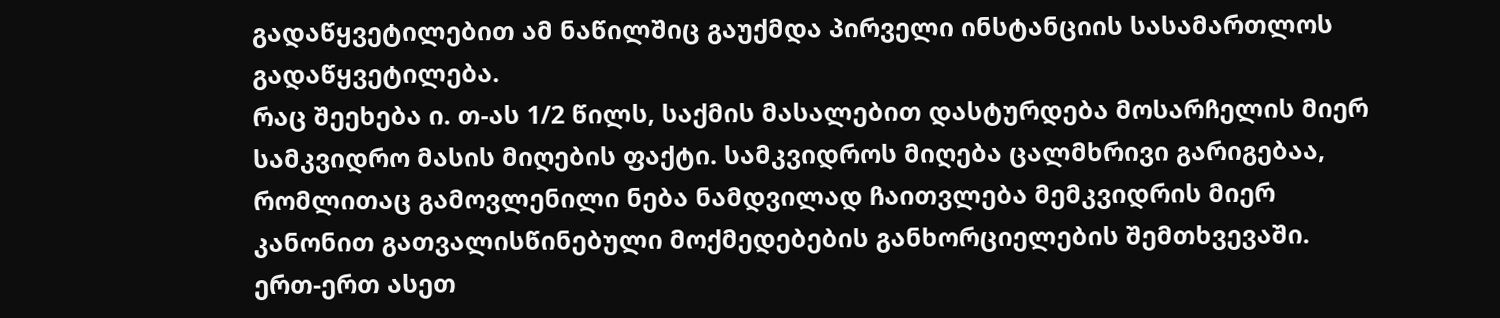გადაწყვეტილებით ამ ნაწილშიც გაუქმდა პირველი ინსტანციის სასამართლოს გადაწყვეტილება.
რაც შეეხება ი. თ-ას 1/2 წილს, საქმის მასალებით დასტურდება მოსარჩელის მიერ სამკვიდრო მასის მიღების ფაქტი. სამკვიდროს მიღება ცალმხრივი გარიგებაა, რომლითაც გამოვლენილი ნება ნამდვილად ჩაითვლება მემკვიდრის მიერ კანონით გათვალისწინებული მოქმედებების განხორციელების შემთხვევაში. ერთ-ერთ ასეთ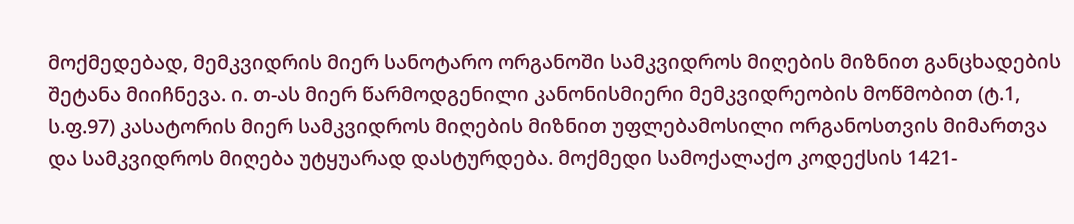მოქმედებად, მემკვიდრის მიერ სანოტარო ორგანოში სამკვიდროს მიღების მიზნით განცხადების შეტანა მიიჩნევა. ი. თ-ას მიერ წარმოდგენილი კანონისმიერი მემკვიდრეობის მოწმობით (ტ.1, ს.ფ.97) კასატორის მიერ სამკვიდროს მიღების მიზნით უფლებამოსილი ორგანოსთვის მიმართვა და სამკვიდროს მიღება უტყუარად დასტურდება. მოქმედი სამოქალაქო კოდექსის 1421-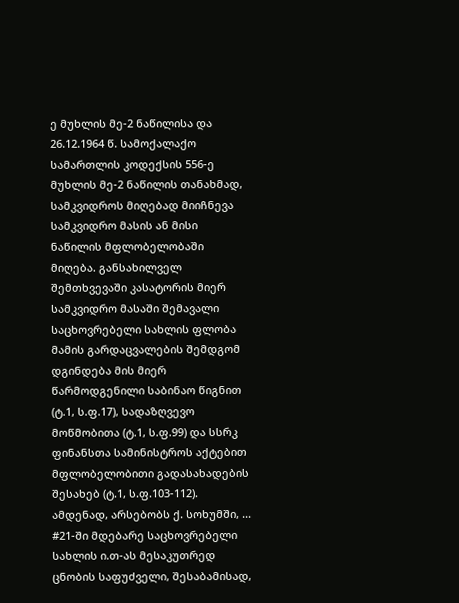ე მუხლის მე-2 ნაწილისა და 26.12.1964 წ. სამოქალაქო სამართლის კოდექსის 556-ე მუხლის მე-2 ნაწილის თანახმად, სამკვიდროს მიღებად მიიჩნევა სამკვიდრო მასის ან მისი ნაწილის მფლობელობაში მიღება. განსახილველ შემთხვევაში კასატორის მიერ სამკვიდრო მასაში შემავალი საცხოვრებელი სახლის ფლობა მამის გარდაცვალების შემდგომ დგინდება მის მიერ წარმოდგენილი საბინაო წიგნით (ტ.1, ს.ფ.17), სადაზღვევო მოწმობითა (ტ.1, ს.ფ.99) და სსრკ ფინანსთა სამინისტროს აქტებით მფლობელობითი გადასახადების შესახებ (ტ.1, ს.ფ.103-112). ამდენად, არსებობს ქ. სოხუმში, ... #21-ში მდებარე საცხოვრებელი სახლის ი.თ-ას მესაკუთრედ ცნობის საფუძველი, შესაბამისად,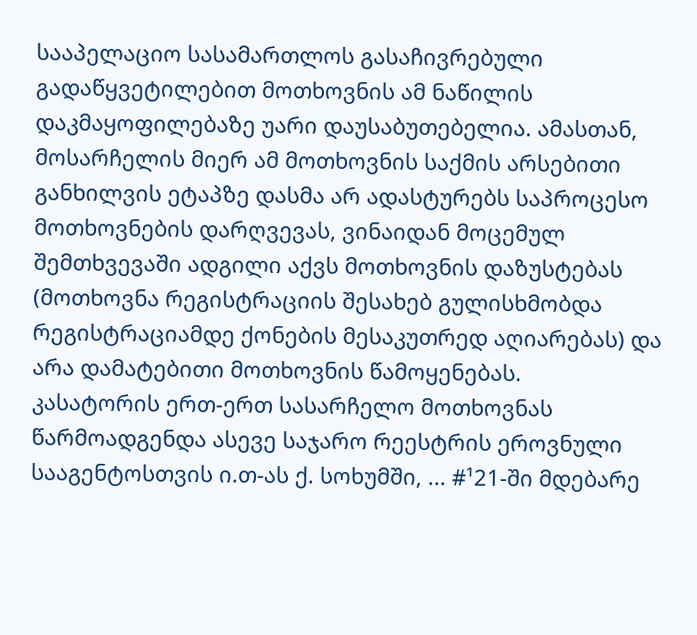სააპელაციო სასამართლოს გასაჩივრებული გადაწყვეტილებით მოთხოვნის ამ ნაწილის დაკმაყოფილებაზე უარი დაუსაბუთებელია. ამასთან, მოსარჩელის მიერ ამ მოთხოვნის საქმის არსებითი განხილვის ეტაპზე დასმა არ ადასტურებს საპროცესო მოთხოვნების დარღვევას, ვინაიდან მოცემულ შემთხვევაში ადგილი აქვს მოთხოვნის დაზუსტებას (მოთხოვნა რეგისტრაციის შესახებ გულისხმობდა რეგისტრაციამდე ქონების მესაკუთრედ აღიარებას) და არა დამატებითი მოთხოვნის წამოყენებას.
კასატორის ერთ-ერთ სასარჩელო მოთხოვნას წარმოადგენდა ასევე საჯარო რეესტრის ეროვნული სააგენტოსთვის ი.თ-ას ქ. სოხუმში, ... #¹21-ში მდებარე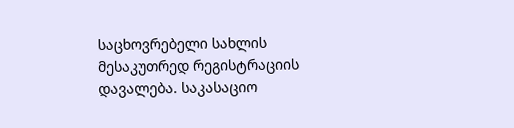საცხოვრებელი სახლის მესაკუთრედ რეგისტრაციის დავალება. საკასაციო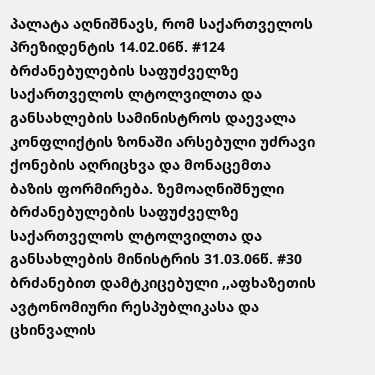პალატა აღნიშნავს, რომ საქართველოს პრეზიდენტის 14.02.06წ. #124 ბრძანებულების საფუძველზე საქართველოს ლტოლვილთა და განსახლების სამინისტროს დაევალა კონფლიქტის ზონაში არსებული უძრავი ქონების აღრიცხვა და მონაცემთა ბაზის ფორმირება. ზემოაღნიშნული ბრძანებულების საფუძველზე საქართველოს ლტოლვილთა და განსახლების მინისტრის 31.03.06წ. #30 ბრძანებით დამტკიცებული ,,აფხაზეთის ავტონომიური რესპუბლიკასა და ცხინვალის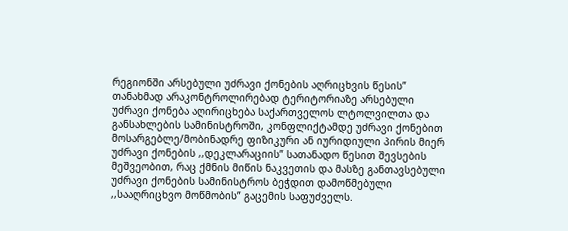რეგიონში არსებული უძრავი ქონების აღრიცხვის წესის” თანახმად არაკონტროლირებად ტერიტორიაზე არსებული უძრავი ქონება აღირიცხება საქართველოს ლტოლვილთა და განსახლების სამინისტროში, კონფლიქტამდე უძრავი ქონებით მოსარგებლე/მობინადრე ფიზიკური ან იურიდიული პირის მიერ უძრავი ქონების ,,დეკლარაციის” სათანადო წესით შევსების მეშვეობით, რაც ქმნის მიწის ნაკვეთის და მასზე განთავსებული უძრავი ქონების სამინისტროს ბეჭდით დამოწმებული ,,სააღრიცხვო მოწმობის” გაცემის საფუძველს.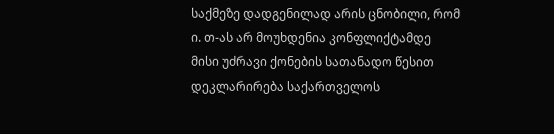საქმეზე დადგენილად არის ცნობილი, რომ ი. თ-ას არ მოუხდენია კონფლიქტამდე მისი უძრავი ქონების სათანადო წესით დეკლარირება საქართველოს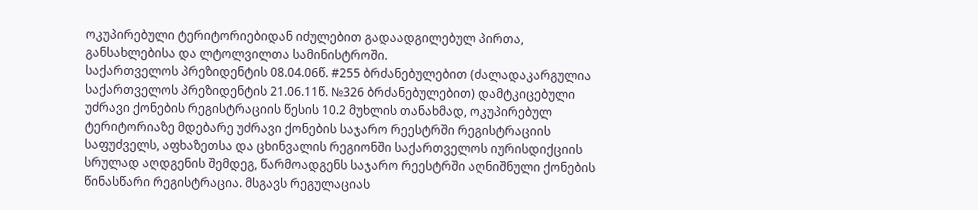ოკუპირებული ტერიტორიებიდან იძულებით გადაადგილებულ პირთა, განსახლებისა და ლტოლვილთა სამინისტროში.
საქართველოს პრეზიდენტის 08.04.06წ. #255 ბრძანებულებით (ძალადაკარგულია საქართველოს პრეზიდენტის 21.06.11წ. №326 ბრძანებულებით) დამტკიცებული უძრავი ქონების რეგისტრაციის წესის 10.2 მუხლის თანახმად, ოკუპირებულ ტერიტორიაზე მდებარე უძრავი ქონების საჯარო რეესტრში რეგისტრაციის საფუძველს, აფხაზეთსა და ცხინვალის რეგიონში საქართველოს იურისდიქციის სრულად აღდგენის შემდეგ, წარმოადგენს საჯარო რეესტრში აღნიშნული ქონების წინასწარი რეგისტრაცია. მსგავს რეგულაციას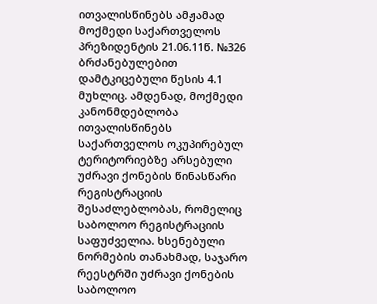ითვალისწინებს ამჟამად მოქმედი საქართველოს პრეზიდენტის 21.06.11წ. №326 ბრძანებულებით დამტკიცებული წესის 4.1 მუხლიც. ამდენად, მოქმედი კანონმდებლობა ითვალისწინებს საქართველოს ოკუპირებულ ტერიტორიებზე არსებული უძრავი ქონების წინასწარი რეგისტრაციის შესაძლებლობას, რომელიც საბოლოო რეგისტრაციის საფუძველია. ხსენებული ნორმების თანახმად, საჯარო რეესტრში უძრავი ქონების საბოლოო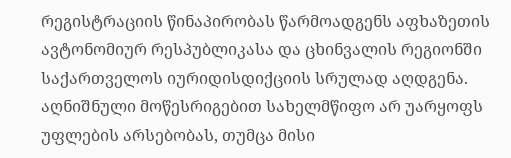რეგისტრაციის წინაპირობას წარმოადგენს აფხაზეთის ავტონომიურ რესპუბლიკასა და ცხინვალის რეგიონში საქართველოს იურიდისდიქციის სრულად აღდგენა. აღნიშნული მოწესრიგებით სახელმწიფო არ უარყოფს უფლების არსებობას, თუმცა მისი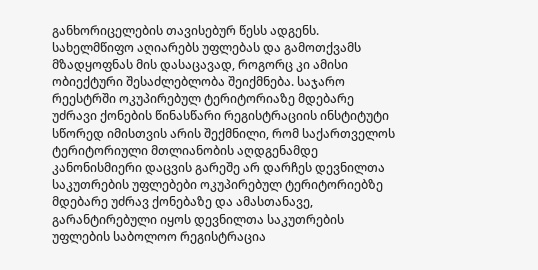განხორიცელების თავისებურ წესს ადგენს. სახელმწიფო აღიარებს უფლებას და გამოთქვამს მზადყოფნას მის დასაცავად, როგორც კი ამისი ობიექტური შესაძლებლობა შეიქმნება. საჯარო რეესტრში ოკუპირებულ ტერიტორიაზე მდებარე უძრავი ქონების წინასწარი რეგისტრაციის ინსტიტუტი სწორედ იმისთვის არის შექმნილი, რომ საქართველოს ტერიტორიული მთლიანობის აღდგენამდე კანონისმიერი დაცვის გარეშე არ დარჩეს დევნილთა საკუთრების უფლებები ოკუპირებულ ტერიტორიებზე მდებარე უძრავ ქონებაზე და ამასთანავე, გარანტირებული იყოს დევნილთა საკუთრების უფლების საბოლოო რეგისტრაცია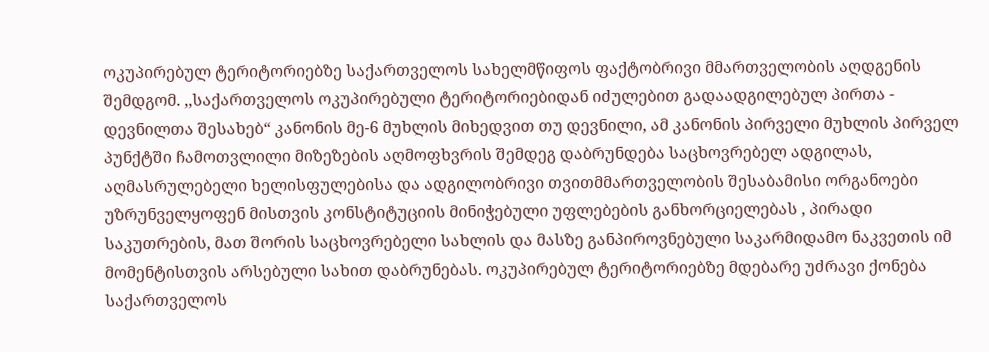ოკუპირებულ ტერიტორიებზე საქართველოს სახელმწიფოს ფაქტობრივი მმართველობის აღდგენის შემდგომ. ,,საქართველოს ოკუპირებული ტერიტორიებიდან იძულებით გადაადგილებულ პირთა - დევნილთა შესახებ“ კანონის მე-6 მუხლის მიხედვით თუ დევნილი, ამ კანონის პირველი მუხლის პირველ პუნქტში ჩამოთვლილი მიზეზების აღმოფხვრის შემდეგ დაბრუნდება საცხოვრებელ ადგილას, აღმასრულებელი ხელისფულებისა და ადგილობრივი თვითმმართველობის შესაბამისი ორგანოები უზრუნველყოფენ მისთვის კონსტიტუციის მინიჭებული უფლებების განხორციელებას , პირადი საკუთრების, მათ შორის საცხოვრებელი სახლის და მასზე განპიროვნებული საკარმიდამო ნაკვეთის იმ მომენტისთვის არსებული სახით დაბრუნებას. ოკუპირებულ ტერიტორიებზე მდებარე უძრავი ქონება საქართველოს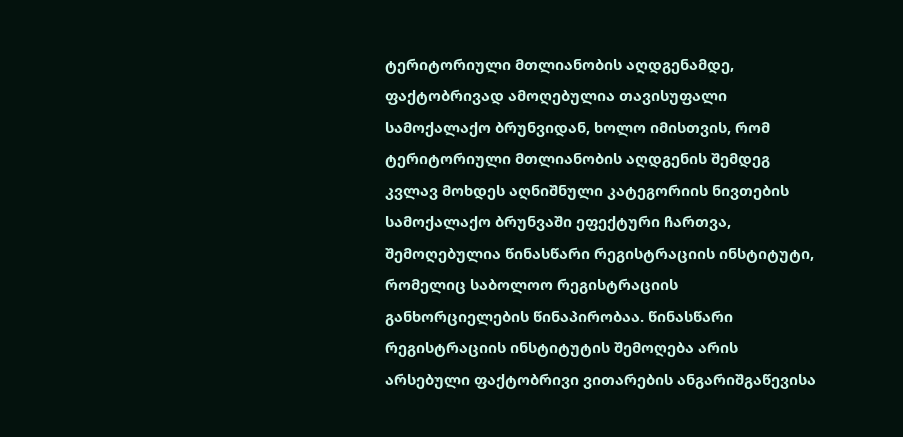ტერიტორიული მთლიანობის აღდგენამდე, ფაქტობრივად ამოღებულია თავისუფალი სამოქალაქო ბრუნვიდან, ხოლო იმისთვის, რომ ტერიტორიული მთლიანობის აღდგენის შემდეგ კვლავ მოხდეს აღნიშნული კატეგორიის ნივთების სამოქალაქო ბრუნვაში ეფექტური ჩართვა, შემოღებულია წინასწარი რეგისტრაციის ინსტიტუტი, რომელიც საბოლოო რეგისტრაციის განხორციელების წინაპირობაა. წინასწარი რეგისტრაციის ინსტიტუტის შემოღება არის არსებული ფაქტობრივი ვითარების ანგარიშგაწევისა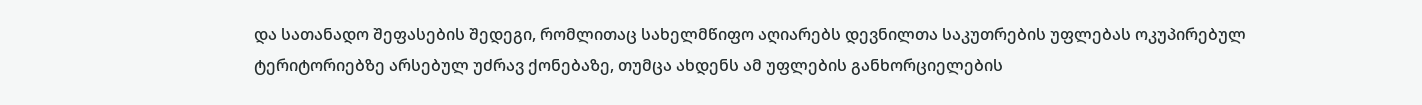და სათანადო შეფასების შედეგი, რომლითაც სახელმწიფო აღიარებს დევნილთა საკუთრების უფლებას ოკუპირებულ ტერიტორიებზე არსებულ უძრავ ქონებაზე, თუმცა ახდენს ამ უფლების განხორციელების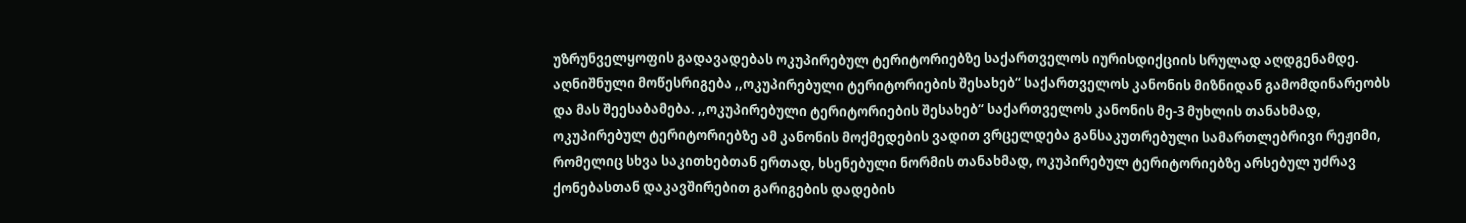უზრუნველყოფის გადავადებას ოკუპირებულ ტერიტორიებზე საქართველოს იურისდიქციის სრულად აღდგენამდე. აღნიშნული მოწესრიგება ,,ოკუპირებული ტერიტორიების შესახებ“ საქართველოს კანონის მიზნიდან გამომდინარეობს და მას შეესაბამება. ,,ოკუპირებული ტერიტორიების შესახებ“ საქართველოს კანონის მე-3 მუხლის თანახმად, ოკუპირებულ ტერიტორიებზე ამ კანონის მოქმედების ვადით ვრცელდება განსაკუთრებული სამართლებრივი რეჟიმი, რომელიც სხვა საკითხებთან ერთად, ხსენებული ნორმის თანახმად, ოკუპირებულ ტერიტორიებზე არსებულ უძრავ ქონებასთან დაკავშირებით გარიგების დადების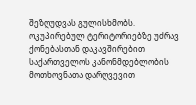შეზღუდვას გულისხმობს. ოკუპირებულ ტერიტორიებზე უძრავ ქონებასთან დაკავშირებით საქართველოს კანონმდებლობის მოთხოვნათა დარღვევით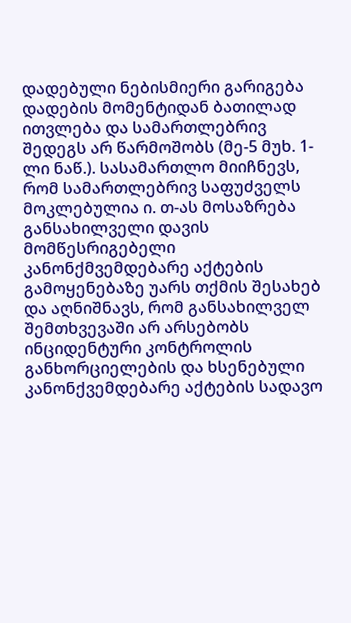დადებული ნებისმიერი გარიგება დადების მომენტიდან ბათილად ითვლება და სამართლებრივ შედეგს არ წარმოშობს (მე-5 მუხ. 1-ლი ნაწ.). სასამართლო მიიჩნევს, რომ სამართლებრივ საფუძველს მოკლებულია ი. თ-ას მოსაზრება განსახილველი დავის მომწესრიგებელი კანონქმვემდებარე აქტების გამოყენებაზე უარს თქმის შესახებ და აღნიშნავს, რომ განსახილველ შემთხვევაში არ არსებობს ინციდენტური კონტროლის განხორციელების და ხსენებული კანონქვემდებარე აქტების სადავო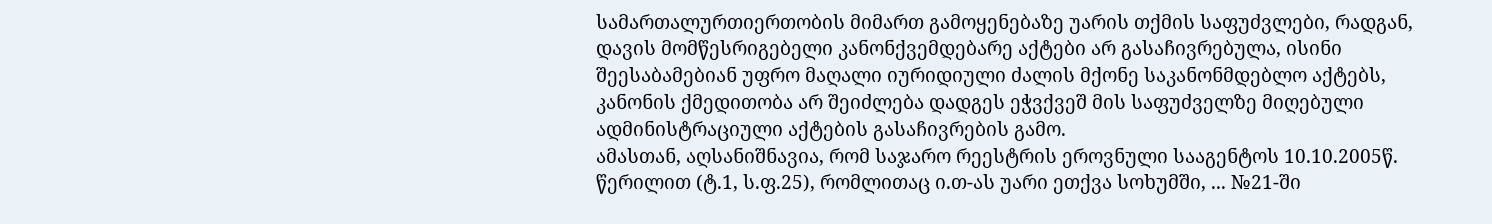სამართალურთიერთობის მიმართ გამოყენებაზე უარის თქმის საფუძვლები, რადგან, დავის მომწესრიგებელი კანონქვემდებარე აქტები არ გასაჩივრებულა, ისინი შეესაბამებიან უფრო მაღალი იურიდიული ძალის მქონე საკანონმდებლო აქტებს, კანონის ქმედითობა არ შეიძლება დადგეს ეჭვქვეშ მის საფუძველზე მიღებული ადმინისტრაციული აქტების გასაჩივრების გამო.
ამასთან, აღსანიშნავია, რომ საჯარო რეესტრის ეროვნული სააგენტოს 10.10.2005წ. წერილით (ტ.1, ს.ფ.25), რომლითაც ი.თ-ას უარი ეთქვა სოხუმში, ... №21-ში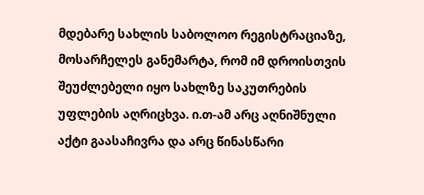მდებარე სახლის საბოლოო რეგისტრაციაზე, მოსარჩელეს განემარტა, რომ იმ დროისთვის შეუძლებელი იყო სახლზე საკუთრების უფლების აღრიცხვა. ი.თ-ამ არც აღნიშნული აქტი გაასაჩივრა და არც წინასწარი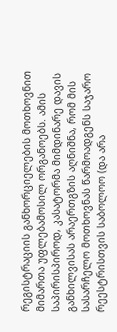რეგისტრაციის განხორციელების მოთხოვნით მიმართა უფლებამოსილ ორგანოებს. ამის საპირისპიროდ, კასატორმა მიმდინარე დავის განხილვისას არაერთგზის აღნიშნა, რომ მის სასარჩელო მოთხოვნას წარმოადგენს საჯარო რეესტრისთვის საბოლოო (და არა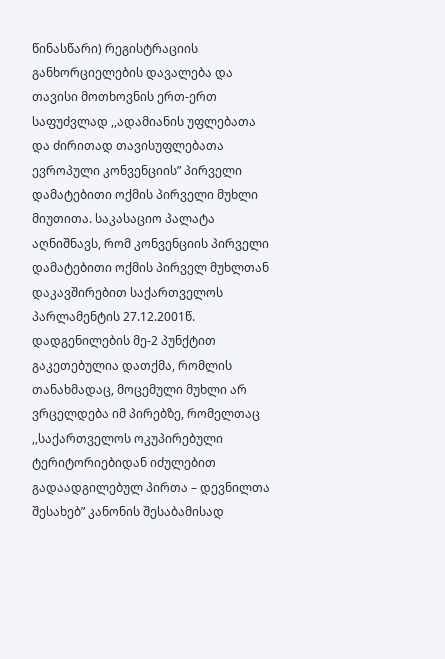წინასწარი) რეგისტრაციის განხორციელების დავალება და თავისი მოთხოვნის ერთ-ერთ საფუძვლად ,,ადამიანის უფლებათა და ძირითად თავისუფლებათა ევროპული კონვენციის” პირველი დამატებითი ოქმის პირველი მუხლი მიუთითა. საკასაციო პალატა აღნიშნავს, რომ კონვენციის პირველი დამატებითი ოქმის პირველ მუხლთან დაკავშირებით საქართველოს პარლამენტის 27.12.2001წ. დადგენილების მე-2 პუნქტით გაკეთებულია დათქმა, რომლის თანახმადაც, მოცემული მუხლი არ ვრცელდება იმ პირებზე, რომელთაც ,,საქართველოს ოკუპირებული ტერიტორიებიდან იძულებით გადაადგილებულ პირთა – დევნილთა შესახებ” კანონის შესაბამისად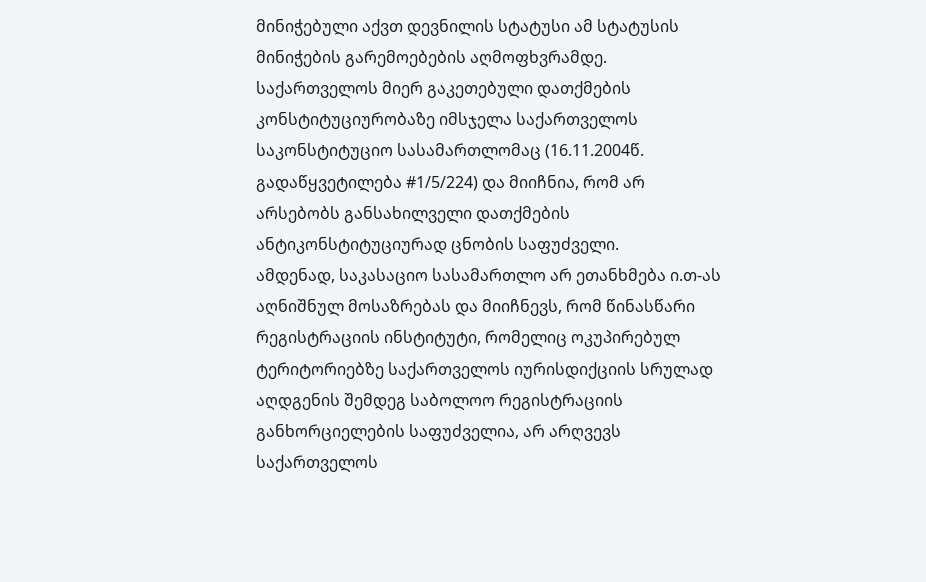მინიჭებული აქვთ დევნილის სტატუსი ამ სტატუსის მინიჭების გარემოებების აღმოფხვრამდე. საქართველოს მიერ გაკეთებული დათქმების კონსტიტუციურობაზე იმსჯელა საქართველოს საკონსტიტუციო სასამართლომაც (16.11.2004წ. გადაწყვეტილება #1/5/224) და მიიჩნია, რომ არ არსებობს განსახილველი დათქმების ანტიკონსტიტუციურად ცნობის საფუძველი.
ამდენად, საკასაციო სასამართლო არ ეთანხმება ი.თ-ას აღნიშნულ მოსაზრებას და მიიჩნევს, რომ წინასწარი რეგისტრაციის ინსტიტუტი, რომელიც ოკუპირებულ ტერიტორიებზე საქართველოს იურისდიქციის სრულად აღდგენის შემდეგ საბოლოო რეგისტრაციის განხორციელების საფუძველია, არ არღვევს საქართველოს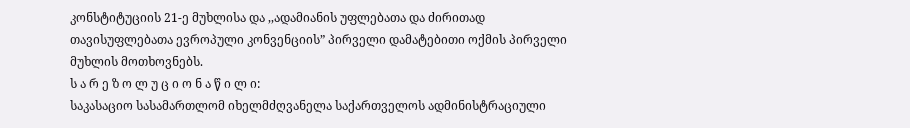კონსტიტუციის 21-ე მუხლისა და ,,ადამიანის უფლებათა და ძირითად თავისუფლებათა ევროპული კონვენციის” პირველი დამატებითი ოქმის პირველი მუხლის მოთხოვნებს.
ს ა რ ე ზ ო ლ უ ც ი ო ნ ა წ ი ლ ი:
საკასაციო სასამართლომ იხელმძღვანელა საქართველოს ადმინისტრაციული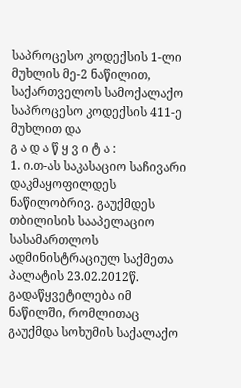საპროცესო კოდექსის 1-ლი მუხლის მე-2 ნაწილით, საქართველოს სამოქალაქო საპროცესო კოდექსის 411-ე მუხლით და
გ ა დ ა წ ყ ვ ი ტ ა :
1. ი.თ-ას საკასაციო საჩივარი დაკმაყოფილდეს ნაწილობრივ. გაუქმდეს თბილისის სააპელაციო სასამართლოს ადმინისტრაციულ საქმეთა პალატის 23.02.2012წ. გადაწყვეტილება იმ ნაწილში, რომლითაც გაუქმდა სოხუმის საქალაქო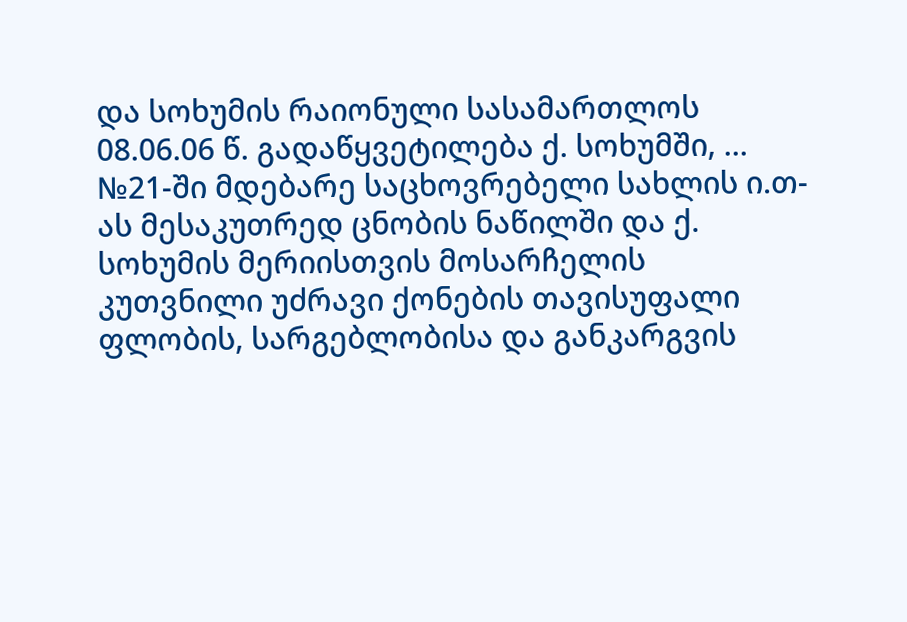და სოხუმის რაიონული სასამართლოს 08.06.06 წ. გადაწყვეტილება ქ. სოხუმში, ... №21-ში მდებარე საცხოვრებელი სახლის ი.თ-ას მესაკუთრედ ცნობის ნაწილში და ქ. სოხუმის მერიისთვის მოსარჩელის კუთვნილი უძრავი ქონების თავისუფალი ფლობის, სარგებლობისა და განკარგვის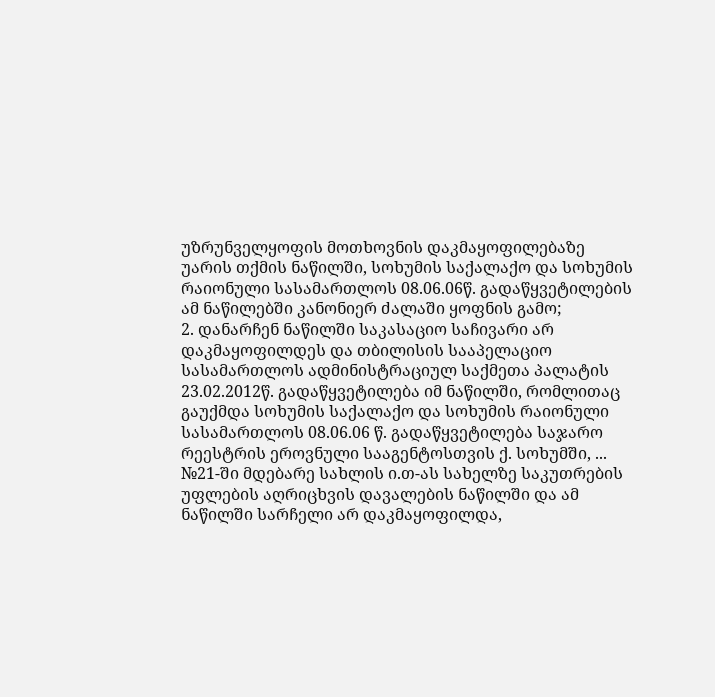უზრუნველყოფის მოთხოვნის დაკმაყოფილებაზე უარის თქმის ნაწილში, სოხუმის საქალაქო და სოხუმის რაიონული სასამართლოს 08.06.06წ. გადაწყვეტილების ამ ნაწილებში კანონიერ ძალაში ყოფნის გამო;
2. დანარჩენ ნაწილში საკასაციო საჩივარი არ დაკმაყოფილდეს და თბილისის სააპელაციო სასამართლოს ადმინისტრაციულ საქმეთა პალატის 23.02.2012წ. გადაწყვეტილება იმ ნაწილში, რომლითაც გაუქმდა სოხუმის საქალაქო და სოხუმის რაიონული სასამართლოს 08.06.06 წ. გადაწყვეტილება საჯარო რეესტრის ეროვნული სააგენტოსთვის ქ. სოხუმში, ... №21-ში მდებარე სახლის ი.თ-ას სახელზე საკუთრების უფლების აღრიცხვის დავალების ნაწილში და ამ ნაწილში სარჩელი არ დაკმაყოფილდა,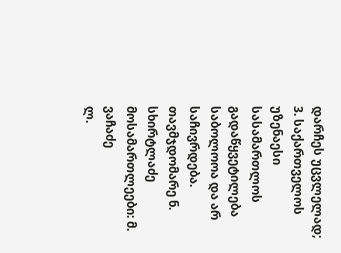დარჩეს უცვლელად;
3. საქართველოს უზენაესი სასამართლოს გადაწყვეტილება საბოლოოა და არ საჩივრდება.
თავმჯდომარე ნ. სხირტლაძე
მოსამართლეები: მ. ვაჩაძე
ლ.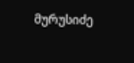მურუსიძე